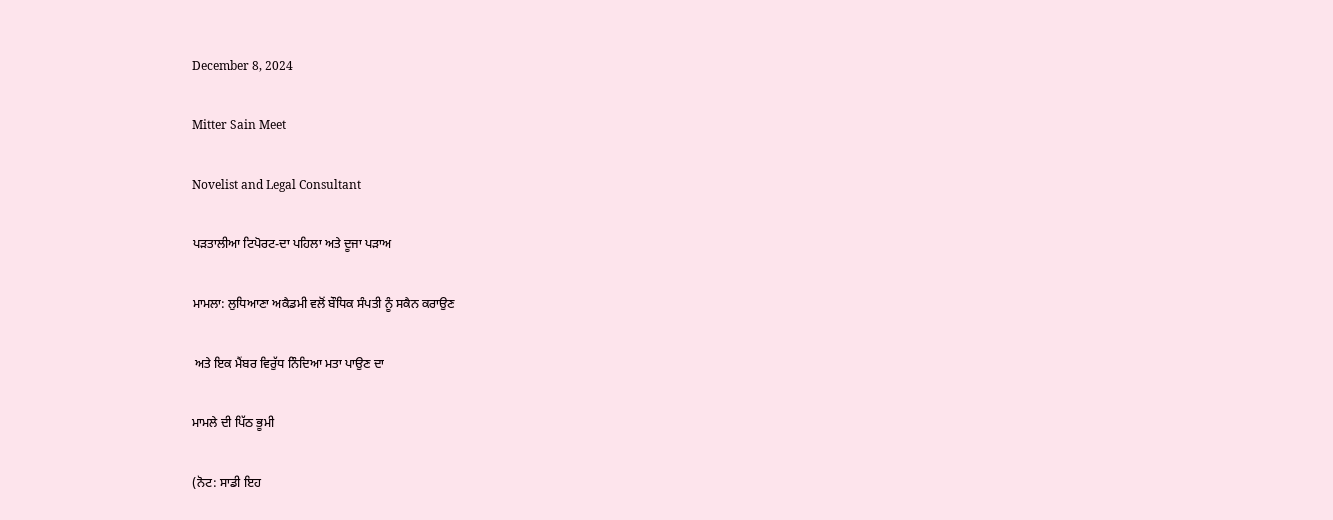December 8, 2024

Mitter Sain Meet

Novelist and Legal Consultant

ਪੜਤਾਲੀਆ ਟਿਪੋਰਟ-ਦਾ ਪਹਿਲਾ ਅਤੇ ਦੂਜਾ ਪੜਾਅ

ਮਾਮਲਾ: ਲੁਧਿਆਣਾ ਅਕੈਡਮੀ ਵਲੋਂ ਬੌਧਿਕ ਸੰਪਤੀ ਨੂੰ ਸਕੈਨ ਕਰਾਉਣ

 ਅਤੇ ਇਕ ਮੈਂਬਰ ਵਿਰੁੱਧ ਨਿੰਦਿਆ ਮਤਾ ਪਾਉਣ ਦਾ

ਮਾਮਲੇ ਦੀ ਪਿੱਠ ਭੂਮੀ

(ਨੋਟ: ਸਾਡੀ ਇਹ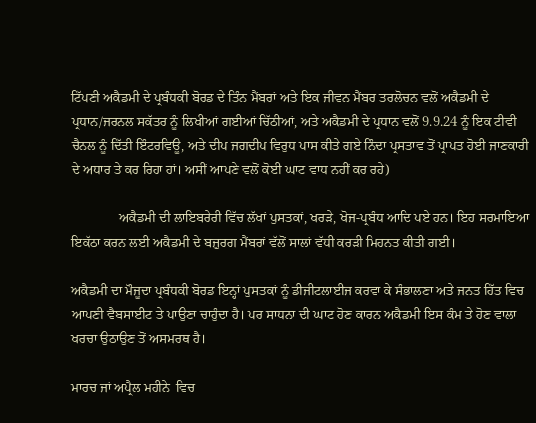ਟਿੱਪਣੀ ਅਕੈਡਮੀ ਦੇ ਪ੍ਰਬੰਧਕੀ ਬੋਰਡ ਦੇ ਤਿੰਨ ਮੈਂਬਰਾਂ ਅਤੇ ਇਕ ਜੀਵਨ ਮੈਂਬਰ ਤਰਲੋਚਨ ਵਲੋਂ ਅਕੈਡਮੀ ਦੇ ਪ੍ਰਧਾਨ/ਜਰਨਲ ਸਕੱਤਰ ਨੂੰ ਲਿਖੀਆਂ ਗਈਆਂ ਚਿੱਠੀਆਂ, ਅਤੇ ਅਕੈਡਮੀ ਦੇ ਪ੍ਰਧਾਨ ਵਲੋਂ 9.9.24 ਨੂੰ ਇਕ ਟੀਵੀ ਚੈਨਲ ਨੂੰ ਦਿੱਤੀ ਇੰਟਰਵਿਊ, ਅਤੇ ਦੀਪ ਜਗਦੀਪ ਵਿਰੁਧ ਪਾਸ ਕੀਤੇ ਗਏ ਨਿੰਦਾ ਪ੍ਰਸਤਾਵ ਤੋਂ ਪ੍ਰਾਪਤ ਹੋਈ ਜਾਣਕਾਰੀ ਦੇ ਅਧਾਰ ਤੇ ਕਰ ਰਿਹਾ ਹਾਂ। ਅਸੀਂ ਆਪਣੇ ਵਲੋਂ ਕੋਈ ਘਾਟ ਵਾਧ ਨਹੀਂ ਕਰ ਰਹੇ)

              ਅਕੈਡਮੀ ਦੀ ਲਾਇਬਰੇਰੀ ਵਿੱਚ ਲੱਖਾਂ ਪੁਸਤਕਾਂ, ਖਰੜੇ, ਖੋਜ-ਪ੍ਰਬੰਧ ਆਦਿ ਪਏ ਹਨ। ਇਹ ਸਰਮਾਇਆ ਇਕੱਠਾ ਕਰਨ ਲਈ ਅਕੈਡਮੀ ਦੇ ਬਜ਼ੁਰਗ ਮੈਂਬਰਾਂ ਵੱਲੋਂ ਸਾਲਾਂ ਵੱਧੀ ਕਰੜੀ ਮਿਹਨਤ ਕੀਤੀ ਗਈ।

ਅਕੈਡਮੀ ਦਾ ਮੌਜੂਦਾ ਪ੍ਰਬੰਧਕੀ ਬੋਰਡ ਇਨ੍ਹਾਂ ਪੁਸਤਕਾਂ ਨੂੰ ਡੀਜੀਟਲਾਈਜ ਕਰਵਾ ਕੇ ਸੰਭਾਲਣਾ ਅਤੇ ਜਨਤ ਹਿੱਤ ਵਿਚ ਆਪਣੀ ਵੈਬਸਾਈਟ ਤੇ ਪਾਉਣਾ ਚਾਹੁੰਦਾ ਹੈ। ਪਰ ਸਾਧਨਾ ਦੀ ਘਾਟ ਹੋਣ ਕਾਰਨ ਅਕੈਡਮੀ ਇਸ ਕੰਮ ਤੇ ਹੋਣ ਵਾਲਾ ਖਰਚਾ ਉਠਾਉਣ ਤੋਂ ਅਸਮਰਥ ਹੈ।

ਮਾਰਚ ਜਾਂ ਅਪ੍ਰੈਲ ਮਹੀਨੇ  ਵਿਚ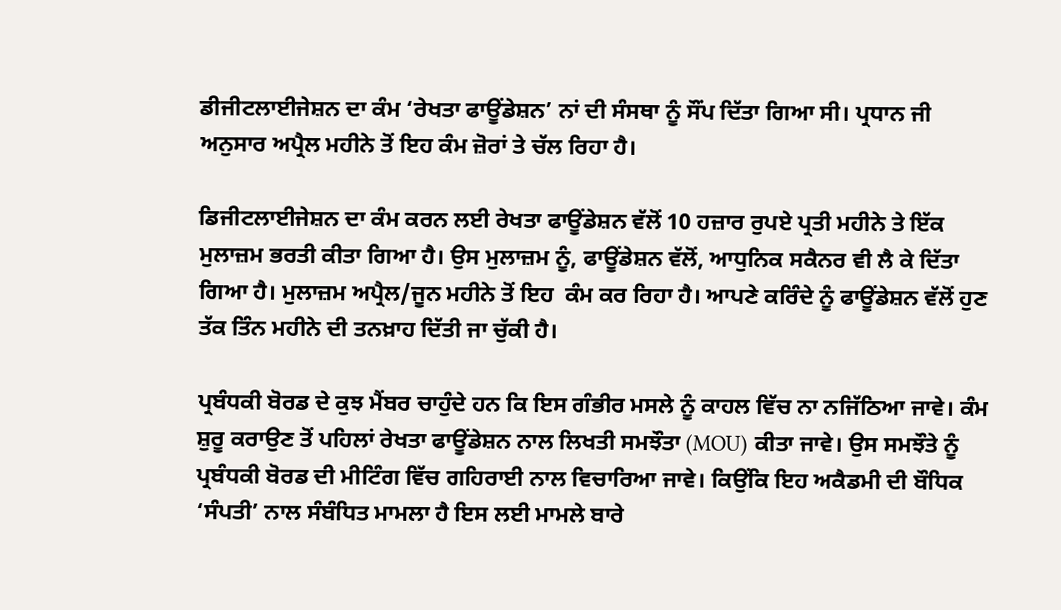ਡੀਜੀਟਲਾਈਜੇਸ਼ਨ ਦਾ ਕੰਮ ‘ਰੇਖਤਾ ਫਾਊਂਡੇਸ਼ਨ’ ਨਾਂ ਦੀ ਸੰਸਥਾ ਨੂੰ ਸੌਂਪ ਦਿੱਤਾ ਗਿਆ ਸੀ। ਪ੍ਰਧਾਨ ਜੀ ਅਨੁਸਾਰ ਅਪ੍ਰੈਲ ਮਹੀਨੇ ਤੋਂ ਇਹ ਕੰਮ ਜ਼ੋਰਾਂ ਤੇ ਚੱਲ ਰਿਹਾ ਹੈ।

ਡਿਜੀਟਲਾਈਜੇਸ਼ਨ ਦਾ ਕੰਮ ਕਰਨ ਲਈ ਰੇਖਤਾ ਫਾਊਂਡੇਸ਼ਨ ਵੱਲੋਂ 10 ਹਜ਼ਾਰ ਰੁਪਏ ਪ੍ਰਤੀ ਮਹੀਨੇ ਤੇ ਇੱਕ ਮੁਲਾਜ਼ਮ ਭਰਤੀ ਕੀਤਾ ਗਿਆ ਹੈ। ਉਸ ਮੁਲਾਜ਼ਮ ਨੂੰ, ਫਾਊਂਡੇਸ਼ਨ ਵੱਲੋਂ, ਆਧੁਨਿਕ ਸਕੈਨਰ ਵੀ ਲੈ ਕੇ ਦਿੱਤਾ ਗਿਆ ਹੈ। ਮੁਲਾਜ਼ਮ ਅਪ੍ਰੈਲ/ਜੂਨ ਮਹੀਨੇ ਤੋਂ ਇਹ  ਕੰਮ ਕਰ ਰਿਹਾ ਹੈ। ਆਪਣੇ ਕਰਿੰਦੇ ਨੂੰ ਫਾਊਂਡੇਸ਼ਨ ਵੱਲੋਂ ਹੁਣ ਤੱਕ ਤਿੰਨ ਮਹੀਨੇ ਦੀ ਤਨਖ਼ਾਹ ਦਿੱਤੀ ਜਾ ਚੁੱਕੀ ਹੈ।

ਪ੍ਰਬੰਧਕੀ ਬੋਰਡ ਦੇ ਕੁਝ ਮੈਂਬਰ ਚਾਹੁੰਦੇ ਹਨ ਕਿ ਇਸ ਗੰਭੀਰ ਮਸਲੇ ਨੂੰ ਕਾਹਲ ਵਿੱਚ ਨਾ ਨਜਿੱਠਿਆ ਜਾਵੇ। ਕੰਮ ਸ਼ੁਰੂ ਕਰਾਉਣ ਤੋਂ ਪਹਿਲਾਂ ਰੇਖਤਾ ਫਾਊਂਡੇਸ਼ਨ ਨਾਲ ਲਿਖਤੀ ਸਮਝੌਤਾ (MOU) ਕੀਤਾ ਜਾਵੇ। ਉਸ ਸਮਝੌਤੇ ਨੂੰ ਪ੍ਰਬੰਧਕੀ ਬੋਰਡ ਦੀ ਮੀਟਿੰਗ ਵਿੱਚ ਗਹਿਰਾਈ ਨਾਲ ਵਿਚਾਰਿਆ ਜਾਵੇ। ਕਿਉਂਕਿ ਇਹ ਅਕੈਡਮੀ ਦੀ ਬੌਧਿਕ ‘ਸੰਪਤੀ’ ਨਾਲ ਸੰਬੰਧਿਤ ਮਾਮਲਾ ਹੈ ਇਸ ਲਈ ਮਾਮਲੇ ਬਾਰੇ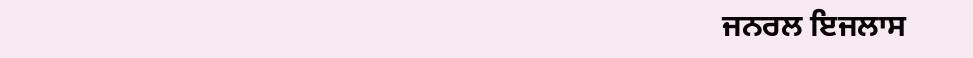ਜਨਰਲ ਇਜਲਾਸ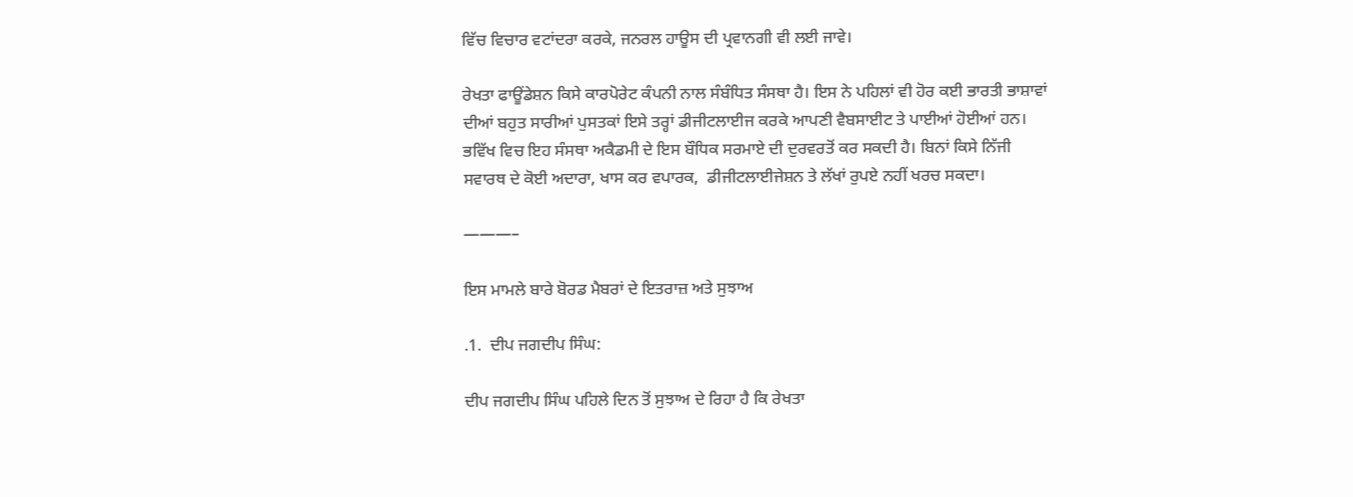ਵਿੱਚ ਵਿਚਾਰ ਵਟਾਂਦਰਾ ਕਰਕੇ, ਜਨਰਲ ਹਾਊਸ ਦੀ ਪ੍ਰਵਾਨਗੀ ਵੀ ਲਈ ਜਾਵੇ।

ਰੇਖਤਾ ਫਾਊਂਡੇਸ਼ਨ ਕਿਸੇ ਕਾਰਪੋਰੇਟ ਕੰਪਨੀ ਨਾਲ ਸੰਬੰਧਿਤ ਸੰਸਥਾ ਹੈ। ਇਸ ਨੇ ਪਹਿਲਾਂ ਵੀ ਹੋਰ ਕਈ ਭਾਰਤੀ ਭਾਸ਼ਾਵਾਂ ਦੀਆਂ ਬਹੁਤ ਸਾਰੀਆਂ ਪੁਸਤਕਾਂ ਇਸੇ ਤਰ੍ਹਾਂ ਡੀਜੀਟਲਾਈਜ ਕਰਕੇ ਆਪਣੀ ਵੈਬਸਾਈਟ ਤੇ ਪਾਈਆਂ ਹੋਈਆਂ ਹਨ। ਭਵਿੱਖ ਵਿਚ ਇਹ ਸੰਸਥਾ ਅਕੈਡਮੀ ਦੇ ਇਸ ਬੌਧਿਕ ਸਰਮਾਏ ਦੀ ਦੁਰਵਰਤੋਂ ਕਰ ਸਕਦੀ ਹੈ। ਬਿਨਾਂ ਕਿਸੇ ਨਿੱਜੀ ਸਵਾਰਥ ਦੇ ਕੋਈ ਅਦਾਰਾ, ਖਾਸ ਕਰ ਵਪਾਰਕ,  ਡੀਜੀਟਲਾਈਜੇਸ਼ਨ ਤੇ ਲੱਖਾਂ ਰੁਪਏ ਨਹੀਂ ਖਰਚ ਸਕਦਾ।

———–

ਇਸ ਮਾਮਲੇ ਬਾਰੇ ਬੋਰਡ ਮੈਬਰਾਂ ਦੇ ਇਤਰਾਜ਼ ਅਤੇ ਸੁਝਾਅ

.1.  ਦੀਪ ਜਗਦੀਪ ਸਿੰਘ:

ਦੀਪ ਜਗਦੀਪ ਸਿੰਘ ਪਹਿਲੇ ਦਿਨ ਤੋਂ ਸੁਝਾਅ ਦੇ ਰਿਹਾ ਹੈ ਕਿ ਰੇਖਤਾ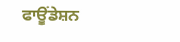ਫਾਊਂਡੇਸ਼ਨ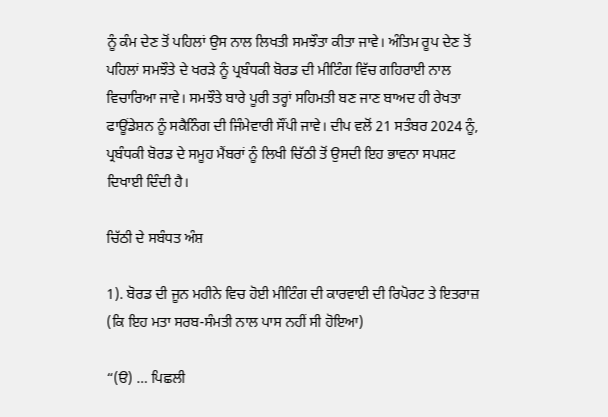ਨੂੰ ਕੰਮ ਦੇਣ ਤੋਂ ਪਹਿਲਾਂ ਉਸ ਨਾਲ ਲਿਖਤੀ ਸਮਝੌਤਾ ਕੀਤਾ ਜਾਵੇ। ਅੰਤਿਮ ਰੂਪ ਦੇਣ ਤੋਂ ਪਹਿਲਾਂ ਸਮਝੌਤੇ ਦੇ ਖਰੜੇ ਨੂੰ ਪ੍ਰਬੰਧਕੀ ਬੋਰਡ ਦੀ ਮੀਟਿੰਗ ਵਿੱਚ ਗਹਿਰਾਈ ਨਾਲ ਵਿਚਾਰਿਆ ਜਾਵੇ। ਸਮਝੌਤੇ ਬਾਰੇ ਪੂਰੀ ਤਰ੍ਹਾਂ ਸਹਿਮਤੀ ਬਣ ਜਾਣ ਬਾਅਦ ਹੀ ਰੇਖਤਾ ਫਾਊਂਡੇਸ਼ਨ ਨੂੰ ਸਕੈਨਿੰਗ ਦੀ ਜਿੰਮੇਵਾਰੀ ਸੌਂਪੀ ਜਾਵੇ। ਦੀਪ ਵਲੋਂ 21 ਸਤੰਬਰ 2024 ਨੂੰ, ਪ੍ਰਬੰਧਕੀ ਬੋਰਡ ਦੇ ਸਮੂਹ ਮੈਂਬਰਾਂ ਨੂੰ ਲਿਖੀ ਚਿੱਠੀ ਤੋਂ ਉਸਦੀ ਇਹ ਭਾਵਨਾ ਸਪਸ਼ਟ ਦਿਖਾਈ ਦਿੰਦੀ ਹੈ।

ਚਿੱਠੀ ਦੇ ਸਬੰਧਤ ਅੰਸ਼

1). ਬੋਰਡ ਦੀ ਜੂਨ ਮਹੀਨੇ ਵਿਚ ਹੋਈ ਮੀਟਿੰਗ ਦੀ ਕਾਰਵਾਈ ਦੀ ਰਿਪੋਰਟ ਤੇ ਇਤਰਾਜ਼ (ਕਿ ਇਹ ਮਤਾ ਸਰਬ-ਸੰਮਤੀ ਨਾਲ ਪਾਸ ਨਹੀਂ ਸੀ ਹੋਇਆ)

“(ੳ) … ਪਿਛਲੀ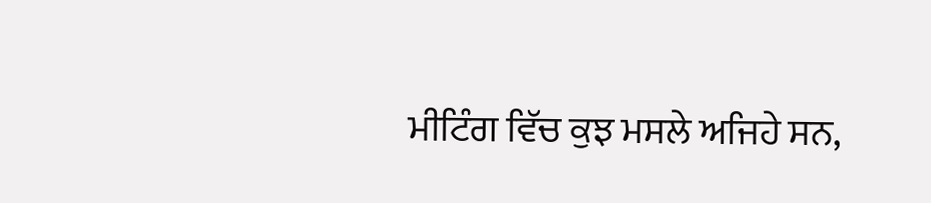ਮੀਟਿੰਗ ਵਿੱਚ ਕੁਝ ਮਸਲੇ ਅਜਿਹੇ ਸਨ,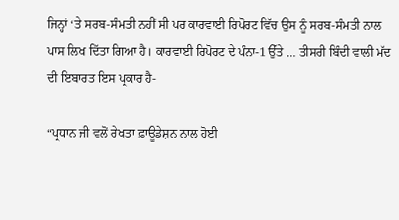ਜਿਨ੍ਹਾਂ ‘ਤੇ ਸਰਬ-ਸੰਮਤੀ ਨਹੀਂ ਸੀ ਪਰ ਕਾਰਵਾਈ ਰਿਪੋਰਟ ਵਿੱਚ ਉਸ ਨੂੰ ਸਰਬ-ਸੰਮਤੀ ਨਾਲ ਪਾਸ ਲਿਖ ਦਿੱਤਾ ਗਿਆ ਹੈ। ਕਾਰਵਾਈ ਰਿਪੋਰਟ ਦੇ ਪੰਨਾ-1 ਉੱਤੇ … ਤੀਸਰੀ ਬਿੰਦੀ ਵਾਲੀ ਮੱਦ ਦੀ ਇਬਾਰਤ ਇਸ ਪ੍ਰਕਾਰ ਹੈ-

“ਪ੍ਰਧਾਨ ਜੀ ਵਲੋਂ ਰੇਖਤਾ ਫ਼ਾਊਡੇਸ਼ਨ ਨਾਲ ਹੋਈ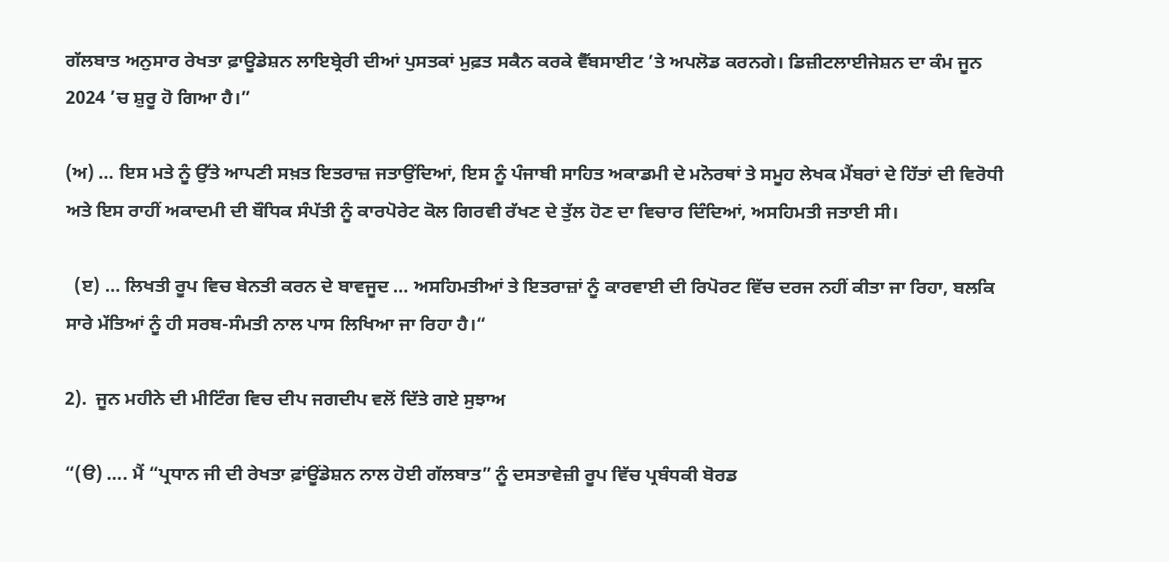ਗੱਲਬਾਤ ਅਨੁਸਾਰ ਰੇਖਤਾ ਫ਼ਾਊਡੇਸ਼ਨ ਲਾਇਬ੍ਰੇਰੀ ਦੀਆਂ ਪੁਸਤਕਾਂ ਮੁਫ਼ਤ ਸਕੈਨ ਕਰਕੇ ਵੈੱਬਸਾਈਟ ’ਤੇ ਅਪਲੋਡ ਕਰਨਗੇ। ਡਿਜ਼ੀਟਲਾਈਜੇਸ਼ਨ ਦਾ ਕੰਮ ਜੂਨ 2024 ’ਚ ਸ਼ੁਰੂ ਹੋ ਗਿਆ ਹੈ।”

(ਅ) … ਇਸ ਮਤੇ ਨੂੰ ਉੱਤੇ ਆਪਣੀ ਸਖ਼ਤ ਇਤਰਾਜ਼ ਜਤਾਉਂਦਿਆਂ, ਇਸ ਨੂੰ ਪੰਜਾਬੀ ਸਾਹਿਤ ਅਕਾਡਮੀ ਦੇ ਮਨੋਰਥਾਂ ਤੇ ਸਮੂਹ ਲੇਖਕ ਮੈਂਬਰਾਂ ਦੇ ਹਿੱਤਾਂ ਦੀ ਵਿਰੋਧੀ ਅਤੇ ਇਸ ਰਾਹੀਂ ਅਕਾਦਮੀ ਦੀ ਬੌਧਿਕ ਸੰਪੱਤੀ ਨੂੰ ਕਾਰਪੋਰੇਟ ਕੋਲ ਗਿਰਵੀ ਰੱਖਣ ਦੇ ਤੁੱਲ ਹੋਣ ਦਾ ਵਿਚਾਰ ਦਿੰਦਿਆਂ, ਅਸਹਿਮਤੀ ਜਤਾਈ ਸੀ।

  (ੲ) … ਲਿਖਤੀ ਰੂਪ ਵਿਚ ਬੇਨਤੀ ਕਰਨ ਦੇ ਬਾਵਜੂਦ … ਅਸਹਿਮਤੀਆਂ ਤੇ ਇਤਰਾਜ਼ਾਂ ਨੂੰ ਕਾਰਵਾਈ ਦੀ ਰਿਪੋਰਟ ਵਿੱਚ ਦਰਜ ਨਹੀਂ ਕੀਤਾ ਜਾ ਰਿਹਾ, ਬਲਕਿ ਸਾਰੇ ਮੱਤਿਆਂ ਨੂੰ ਹੀ ਸਰਬ-ਸੰਮਤੀ ਨਾਲ ਪਾਸ ਲਿਖਿਆ ਜਾ ਰਿਹਾ ਹੈ।“

2).  ਜੂਨ ਮਹੀਨੇ ਦੀ ਮੀਟਿੰਗ ਵਿਚ ਦੀਪ ਜਗਦੀਪ ਵਲੋਂ ਦਿੱਤੇ ਗਏ ਸੁਝਾਅ

“(ੳ) …. ਮੈਂ “ਪ੍ਰਧਾਨ ਜੀ ਦੀ ਰੇਖਤਾ ਫ਼ਾਂਊਂਡੇਸ਼ਨ ਨਾਲ ਹੋਈ ਗੱਲਬਾਤ” ਨੂੰ ਦਸਤਾਵੇਜ਼ੀ ਰੂਪ ਵਿੱਚ ਪ੍ਰਬੰਧਕੀ ਬੋਰਡ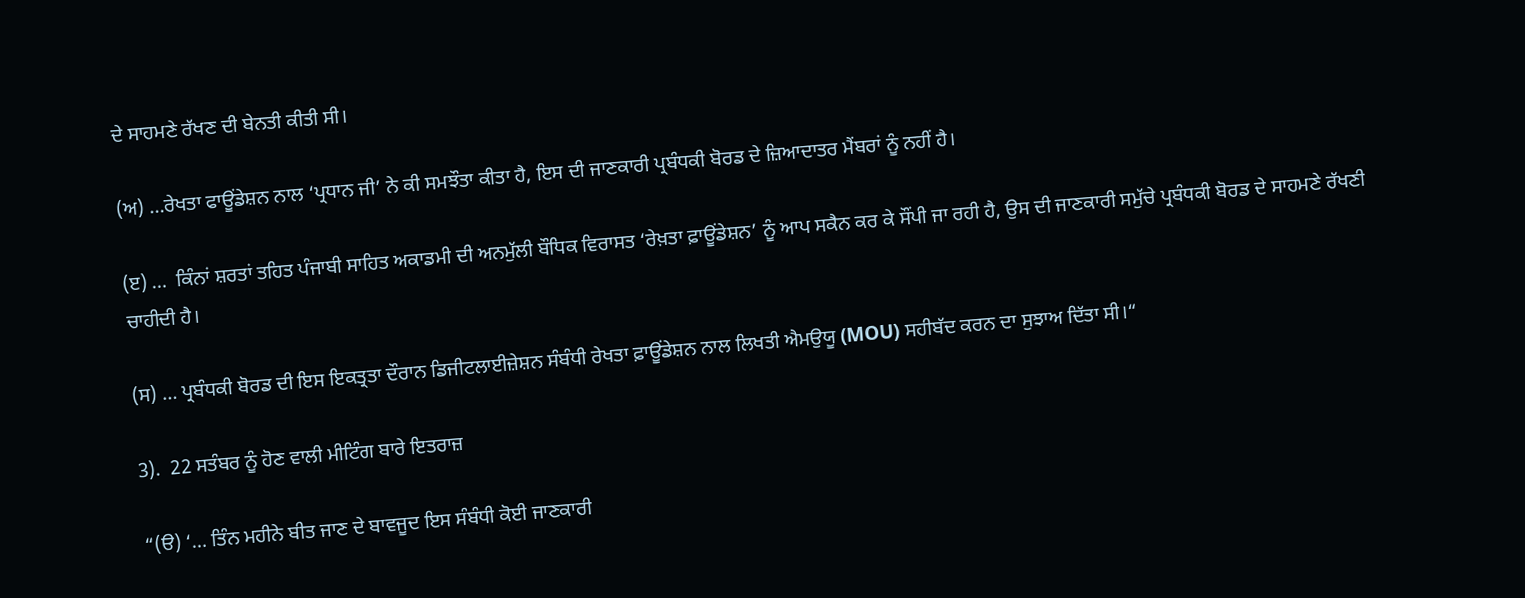ਦੇ ਸਾਹਮਣੇ ਰੱਖਣ ਦੀ ਬੇਨਤੀ ਕੀਤੀ ਸੀ।

(ਅ) …ਰੇਖਤਾ ਫਾਊਂਡੇਸ਼ਨ ਨਾਲ ‘ਪ੍ਰਧਾਨ ਜੀ’ ਨੇ ਕੀ ਸਮਝੌਤਾ ਕੀਤਾ ਹੈ, ਇਸ ਦੀ ਜਾਣਕਾਰੀ ਪ੍ਰਬੰਧਕੀ ਬੋਰਡ ਦੇ ਜ਼ਿਆਦਾਤਰ ਮੈਂਬਰਾਂ ਨੂੰ ਨਹੀਂ ਹੈ।

(ੲ) …  ਕਿੰਨਾਂ ਸ਼ਰਤਾਂ ਤਹਿਤ ਪੰਜਾਬੀ ਸਾਹਿਤ ਅਕਾਡਮੀ ਦੀ ਅਨਮੁੱਲੀ ਬੌਧਿਕ ਵਿਰਾਸਤ ‘ਰੇਖ਼ਤਾ ਫ਼ਾਊਂਡੇਸ਼ਨ’ ਨੂੰ ਆਪ ਸਕੈਨ ਕਰ ਕੇ ਸੌਂਪੀ ਜਾ ਰਹੀ ਹੈ, ਉਸ ਦੀ ਜਾਣਕਾਰੀ ਸਮੁੱਚੇ ਪ੍ਰਬੰਧਕੀ ਬੋਰਡ ਦੇ ਸਾਹਮਣੇ ਰੱਖਣੀ ਚਾਹੀਦੀ ਹੈ।

(ਸ) … ਪ੍ਰਬੰਧਕੀ ਬੋਰਡ ਦੀ ਇਸ ਇਕਤ੍ਰਤਾ ਦੌਰਾਨ ਡਿਜੀਟਲਾਈਜ਼ੇਸ਼ਨ ਸੰਬੰਧੀ ਰੇਖਤਾ ਫ਼ਾਊਂਡੇਸ਼ਨ ਨਾਲ ਲਿਖਤੀ ਐਮਉਯੂ (MOU) ਸਹੀਬੱਦ ਕਰਨ ਦਾ ਸੁਝਾਅ ਦਿੱਤਾ ਸੀ।“

3).  22 ਸਤੰਬਰ ਨੂੰ ਹੋਣ ਵਾਲੀ ਮੀਟਿੰਗ ਬਾਰੇ ਇਤਰਾਜ਼

“(ੳ) ‘… ਤਿੰਨ ਮਹੀਨੇ ਬੀਤ ਜਾਣ ਦੇ ਬਾਵਜੂਦ ਇਸ ਸੰਬੰਧੀ ਕੋਈ ਜਾਣਕਾਰੀ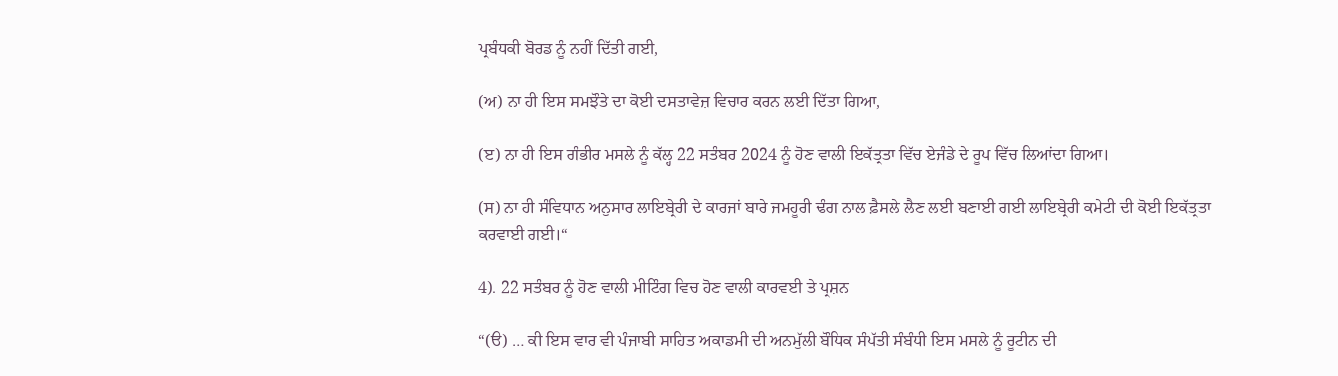ਪ੍ਰਬੰਧਕੀ ਬੋਰਡ ਨੂੰ ਨਹੀਂ ਦਿੱਤੀ ਗਈ,

(ਅ) ਨਾ ਹੀ ਇਸ ਸਮਝੌਤੇ ਦਾ ਕੋਈ ਦਸਤਾਵੇਜ਼ ਵਿਚਾਰ ਕਰਨ ਲਈ ਦਿੱਤਾ ਗਿਆ,

(ੲ) ਨਾ ਹੀ ਇਸ ਗੰਭੀਰ ਮਸਲੇ ਨੂੰ ਕੱਲ੍ਹ 22 ਸਤੰਬਰ 2024 ਨੂੰ ਹੋਣ ਵਾਲੀ ਇਕੱਤ੍ਰਤਾ ਵਿੱਚ ਏਜੰਡੇ ਦੇ ਰੂਪ ਵਿੱਚ ਲਿਆਂਦਾ ਗਿਆ।

(ਸ) ਨਾ ਹੀ ਸੰਵਿਧਾਨ ਅਨੁਸਾਰ ਲਾਇਬ੍ਰੇਰੀ ਦੇ ਕਾਰਜਾਂ ਬਾਰੇ ਜਮਹੂਰੀ ਢੰਗ ਨਾਲ ਫ਼ੈਸਲੇ ਲੈਣ ਲਈ ਬਣਾਈ ਗਈ ਲਾਇਬ੍ਰੇਰੀ ਕਮੇਟੀ ਦੀ ਕੋਈ ਇਕੱਤ੍ਰਤਾ ਕਰਵਾਈ ਗਈ।“

4). 22 ਸਤੰਬਰ ਨੂੰ ਹੋਣ ਵਾਲੀ ਮੀਟਿੰਗ ਵਿਚ ਹੋਣ ਵਾਲੀ ਕਾਰਵਈ ਤੇ ਪ੍ਰਸ਼ਨ

“(ੳ) … ਕੀ ਇਸ ਵਾਰ ਵੀ ਪੰਜਾਬੀ ਸਾਹਿਤ ਅਕਾਡਮੀ ਦੀ ਅਨਮੁੱਲੀ ਬੌਧਿਕ ਸੰਪੱਤੀ ਸੰਬੰਧੀ ਇਸ ਮਸਲੇ ਨੂੰ ਰੂਟੀਨ ਦੀ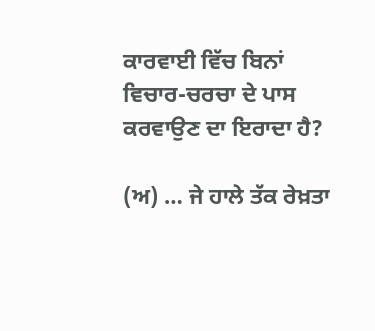ਕਾਰਵਾਈ ਵਿੱਚ ਬਿਨਾਂ ਵਿਚਾਰ-ਚਰਚਾ ਦੇ ਪਾਸ ਕਰਵਾਉਣ ਦਾ ਇਰਾਦਾ ਹੈ?

(ਅ) … ਜੇ ਹਾਲੇ ਤੱਕ ਰੇਖ਼ਤਾ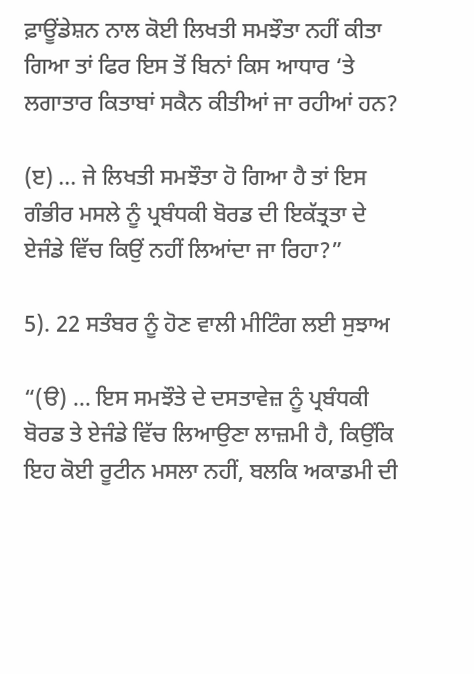ਫ਼ਾਊਂਡੇਸ਼ਨ ਨਾਲ ਕੋਈ ਲਿਖਤੀ ਸਮਝੌਤਾ ਨਹੀਂ ਕੀਤਾ ਗਿਆ ਤਾਂ ਫਿਰ ਇਸ ਤੋਂ ਬਿਨਾਂ ਕਿਸ ਆਧਾਰ ‘ਤੇ ਲਗਾਤਾਰ ਕਿਤਾਬਾਂ ਸਕੈਨ ਕੀਤੀਆਂ ਜਾ ਰਹੀਆਂ ਹਨ?

(ੲ) … ਜੇ ਲਿਖਤੀ ਸਮਝੌਤਾ ਹੋ ਗਿਆ ਹੈ ਤਾਂ ਇਸ ਗੰਭੀਰ ਮਸਲੇ ਨੂੰ ਪ੍ਰਬੰਧਕੀ ਬੋਰਡ ਦੀ ਇਕੱਤ੍ਰਤਾ ਦੇ ਏਜੰਡੇ ਵਿੱਚ ਕਿਉਂ ਨਹੀਂ ਲਿਆਂਦਾ ਜਾ ਰਿਹਾ?”

5). 22 ਸਤੰਬਰ ਨੂੰ ਹੋਣ ਵਾਲੀ ਮੀਟਿੰਗ ਲਈ ਸੁਝਾਅ

“(ੳ) … ਇਸ ਸਮਝੌਤੇ ਦੇ ਦਸਤਾਵੇਜ਼ ਨੂੰ ਪ੍ਰਬੰਧਕੀ ਬੋਰਡ ਤੇ ਏਜੰਡੇ ਵਿੱਚ ਲਿਆਉਣਾ ਲਾਜ਼ਮੀ ਹੈ, ਕਿਉਂਕਿ ਇਹ ਕੋਈ ਰੂਟੀਨ ਮਸਲਾ ਨਹੀਂ, ਬਲਕਿ ਅਕਾਡਮੀ ਦੀ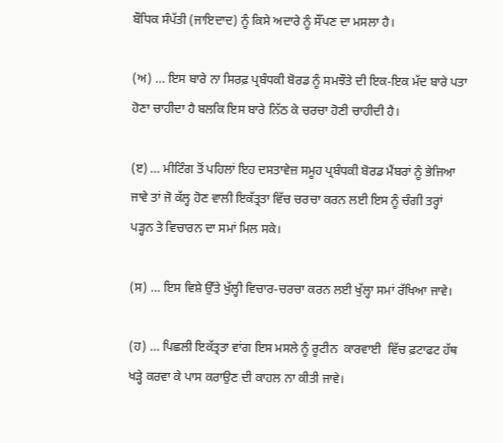ਬੌਧਿਕ ਸੰਪੱਤੀ (ਜਾਇਦਾਦ) ਨੂੰ ਕਿਸੇ ਅਦਾਰੇ ਨੂੰ ਸੌਂਪਣ ਦਾ ਮਸਲਾ ਹੈ।

(ਅ) … ਇਸ ਬਾਰੇ ਨਾ ਸਿਰਫ਼ ਪ੍ਰਬੰਧਕੀ ਬੋਰਡ ਨੂੰ ਸਮਝੌਤੇ ਦੀ ਇਕ-ਇਕ ਮੱਦ ਬਾਰੇ ਪਤਾ ਹੋਣਾ ਚਾਹੀਦਾ ਹੈ ਬਲਕਿ ਇਸ ਬਾਰੇ ਨਿੱਠ ਕੇ ਚਰਚਾ ਹੋਣੀ ਚਾਹੀਦੀ ਹੈ।

(ੲ) … ਮੀਟਿੰਗ ਤੋਂ ਪਹਿਲਾਂ ਇਹ ਦਸਤਾਵੇਜ਼ ਸਮੂਹ ਪ੍ਰਬੰਧਕੀ ਬੋਰਡ ਮੈਂਬਰਾਂ ਨੂੰ ਭੇਜਿਆ ਜਾਵੇ ਤਾਂ ਜੋ ਕੱਲ੍ਹ ਹੋਣ ਵਾਲੀ ਇਕੱਤ੍ਰਤਾ ਵਿੱਚ ਚਰਚਾ ਕਰਨ ਲਈ ਇਸ ਨੂੰ ਚੰਗੀ ਤਰ੍ਹਾਂ ਪੜ੍ਹਨ ਤੇ ਵਿਚਾਰਨ ਦਾ ਸਮਾਂ ਮਿਲ ਸਕੇ।

(ਸ) … ਇਸ ਵਿਸ਼ੇ ਉੱਤੇ ਖੁੱਲ੍ਹੀ ਵਿਚਾਰ-ਚਰਚਾ ਕਰਨ ਲਈ ਖੁੱਲ੍ਹਾ ਸਮਾਂ ਰੱਖਿਆ ਜਾਵੇ।

(ਹ) … ਪਿਛਲੀ ਇਕੱਤ੍ਰਤਾ ਵਾਂਗ ਇਸ ਮਸਲੇ ਨੂੰ ਰੂਟੀਨ  ਕਾਰਵਾਈ  ਵਿੱਚ ਫ਼ਟਾਫਟ ਹੱਥ ਖੜ੍ਹੇ ਕਰਵਾ ਕੇ ਪਾਸ ਕਰਾਉਣ ਦੀ ਕਾਹਲ ਨਾ ਕੀਤੀ ਜਾਵੇ।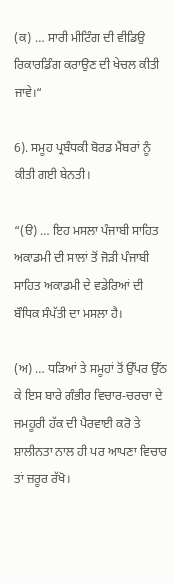(ਕ) … ਸਾਰੀ ਮੀਟਿੰਗ ਦੀ ਵੀਡਿਉ ਰਿਕਾਰਡਿੰਗ ਕਰਾਉਣ ਦੀ ਖੇਚਲ ਕੀਤੀ ਜਾਵੇ।“

6). ਸਮੂਹ ਪ੍ਰਬੰਧਕੀ ਬੋਰਡ ਮੈਂਬਰਾਂ ਨੂੰ ਕੀਤੀ ਗਈ ਬੇਨਤੀ।

“(ੳ) … ਇਹ ਮਸਲਾ ਪੰਜਾਬੀ ਸਾਹਿਤ ਅਕਾਡਮੀ ਦੀ ਸਾਲਾਂ ਤੋਂ ਜੋੜੀ ਪੰਜਾਬੀ ਸਾਹਿਤ ਅਕਾਡਮੀ ਦੇ ਵਡੇਰਿਆਂ ਦੀ ਬੌਧਿਕ ਸੰਪੱਤੀ ਦਾ ਮਸਲਾ ਹੈ।

(ਅ) … ਧੜਿਆਂ ਤੇ ਸਮੂਹਾਂ ਤੋਂ ਉੱਪਰ ਉੱਠ ਕੇ ਇਸ ਬਾਰੇ ਗੰਭੀਰ ਵਿਚਾਰ-ਚਰਚਾ ਦੇ ਜਮਹੂਰੀ ਹੱਕ ਦੀ ਪੈਰਵਾਈ ਕਰੋ ਤੇ ਸ਼ਾਲੀਨਤਾ ਨਾਲ ਹੀ ਪਰ ਆਪਣਾ ਵਿਚਾਰ ਤਾਂ ਜ਼ਰੂਰ ਰੱਖੋ।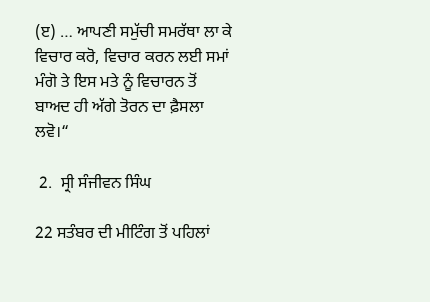(ੲ) … ਆਪਣੀ ਸਮੁੱਚੀ ਸਮਰੱਥਾ ਲਾ ਕੇ ਵਿਚਾਰ ਕਰੋ, ਵਿਚਾਰ ਕਰਨ ਲਈ ਸਮਾਂ ਮੰਗੋ ਤੇ ਇਸ ਮਤੇ ਨੂੰ ਵਿਚਾਰਨ ਤੋਂ ਬਾਅਦ ਹੀ ਅੱਗੇ ਤੋਰਨ ਦਾ ਫ਼ੈਸਲਾ ਲਵੋ।“

 2.  ਸ੍ਰੀ ਸੰਜੀਵਨ ਸਿੰਘ

22 ਸਤੰਬਰ ਦੀ ਮੀਟਿੰਗ ਤੋਂ ਪਹਿਲਾਂ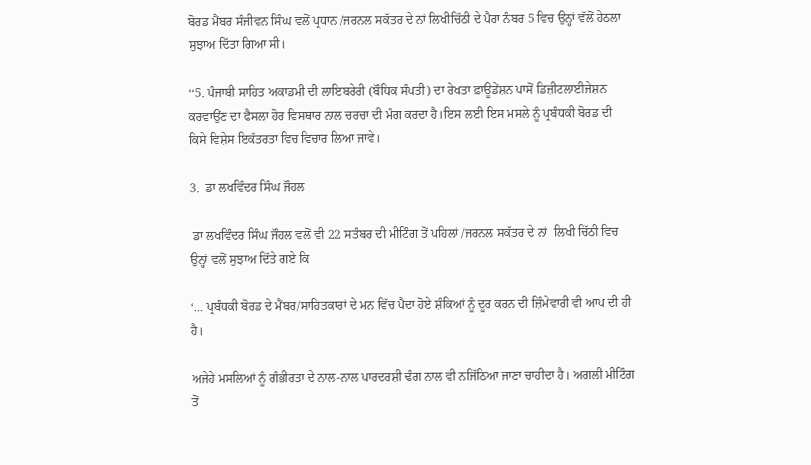ਬੋਰਡ ਮੈਂਬਰ ਸੰਜੀਵਨ ਸਿੰਘ ਵਲੋਂ ਪ੍ਰਧਾਨ /ਜਰਨਲ ਸਕੱਤਰ ਦੇ ਨਾਂ ਲਿਖੀਚਿੱਠੀ ਦੇ ਪੈਰਾ ਨੰਬਰ 5 ਵਿਚ ਉਨ੍ਹਾਂ ਵੱਲੋਂ ਹੇਠਲਾ ਸੁਝਾਅ ਦਿੱਤਾ ਗਿਆ ਸੀ।

‘‘5. ਪੰਜਾਬੀ ਸਾਹਿਤ ਅਕਾਡਮੀ ਦੀ ਲਾਇਬਰੇਰੀ (ਬੌਧਿਕ ਸੰਪਤੀ) ਦਾ ਰੇਖਤਾ ਫ਼ਾਊਡੇਂਸ਼ਨ ਪਾਸੋਂ ਡਿਜ਼ੀਟਲਾਈਜੇਸ਼ਨ ਕਰਵਾਉਂਣ ਦਾ ਫੈਸਲਾ ਹੋਰ ਵਿਸਥਾਰ ਨਾਲ ਚਰਚਾ ਦੀ ਮੰਗ ਕਰਦਾ ਹੈ।ਇਸ ਲਈ ਇਸ ਮਸਲੇ ਨੂੰ ਪ੍ਰਬੰਧਕੀ ਬੋਰਡ ਦੀ ਕਿਸੇ ਵਿਸ਼ੇਸ ਇਕੱਤਰਤਾ ਵਿਚ ਵਿਚਾਰ ਲਿਆ ਜਾਵੇ।

3.  ਡਾ ਲਖਵਿੰਦਰ ਸਿੰਘ ਜੌਹਲ

 ਡਾ ਲਖਵਿੰਦਰ ਸਿੰਘ ਜੌਹਲ ਵਲੋਂ ਵੀ 22 ਸਤੰਬਰ ਦੀ ਮੀਟਿੰਗ ਤੋਂ ਪਹਿਲਾਂ /ਜਰਨਲ ਸਕੱਤਰ ਦੇ ਨਾਂ  ਲਿਖੀ ਚਿੱਠੀ ਵਿਚ ਉਨ੍ਹਾਂ ਵਲੋਂ ਸੁਝਾਅ ਦਿੱਤੇ ਗਏ ਕਿ

‘… ਪ੍ਰਬੰਧਕੀ ਬੋਰਡ ਦੇ ਮੈਂਬਰ/ਸਾਹਿਤਕਾਰਾਂ ਦੇ ਮਨ ਵਿੱਚ ਪੈਦਾ ਹੋਏ ਸ਼ੰਕਿਆਂ ਨੂੰ ਦੂਰ ਕਰਨ ਦੀ ਜ਼ਿੰਮੇਵਾਰੀ ਵੀ ਆਪ ਦੀ ਹੀ ਹੈ।

ਅਜੇਹੇ ਮਸਲਿਆਂ ਨੂੰ ਗੰਭੀਰਤਾ ਦੇ ਨਾਲ-ਨਾਲ ਪਾਰਦਰਸ਼ੀ ਢੰਗ ਨਾਲ ਵੀ ਨਜਿੱਠਿਆ ਜਾਣਾ ਚਾਹੀਦਾ ਹੈ। ਅਗਲੀ ਮੀਟਿੰਗ ਤੋਂ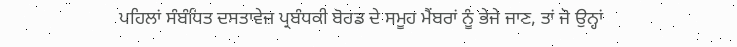ਪਹਿਲਾਂ ਸੰਬੰਧਿਤ ਦਸਤਾਵੇਜ਼ ਪ੍ਰਬੰਧਕੀ ਬੋਰਡ ਦੇ ਸਮੂਹ ਮੈਂਬਰਾਂ ਨੂੰ ਭੇਜੇ ਜਾਣ, ਤਾਂ ਜੋ ਉਨ੍ਹਾਂ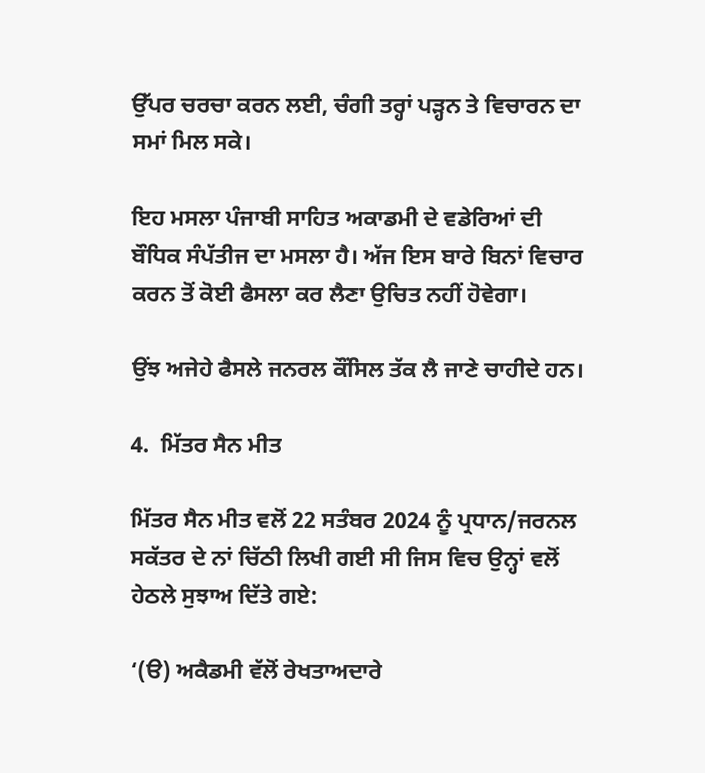ਉੱਪਰ ਚਰਚਾ ਕਰਨ ਲਈ, ਚੰਗੀ ਤਰ੍ਹਾਂ ਪੜ੍ਹਨ ਤੇ ਵਿਚਾਰਨ ਦਾ ਸਮਾਂ ਮਿਲ ਸਕੇ।

ਇਹ ਮਸਲਾ ਪੰਜਾਬੀ ਸਾਹਿਤ ਅਕਾਡਮੀ ਦੇ ਵਡੇਰਿਆਂ ਦੀ ਬੌਧਿਕ ਸੰਪੱਤੀਜ ਦਾ ਮਸਲਾ ਹੈ। ਅੱਜ ਇਸ ਬਾਰੇ ਬਿਨਾਂ ਵਿਚਾਰ ਕਰਨ ਤੋਂ ਕੋਈ ਫੈਸਲਾ ਕਰ ਲੈਣਾ ਉਚਿਤ ਨਹੀਂ ਹੋਵੇਗਾ।

ਉਂਝ ਅਜੇਹੇ ਫੈਸਲੇ ਜਨਰਲ ਕੌਂਸਿਲ ਤੱਕ ਲੈ ਜਾਣੇ ਚਾਹੀਦੇ ਹਨ।

4.  ਮਿੱਤਰ ਸੈਨ ਮੀਤ

ਮਿੱਤਰ ਸੈਨ ਮੀਤ ਵਲੋਂ 22 ਸਤੰਬਰ 2024 ਨੂੰ ਪ੍ਰਧਾਨ/ਜਰਨਲ ਸਕੱਤਰ ਦੇ ਨਾਂ ਚਿੱਠੀ ਲਿਖੀ ਗਈ ਸੀ ਜਿਸ ਵਿਚ ਉਨ੍ਹਾਂ ਵਲੋਂ ਹੇਠਲੇ ਸੁਝਾਅ ਦਿੱਤੇ ਗਏ:

‘(ੳ) ਅਕੈਡਮੀ ਵੱਲੋਂ ਰੇਖਤਾਅਦਾਰੇ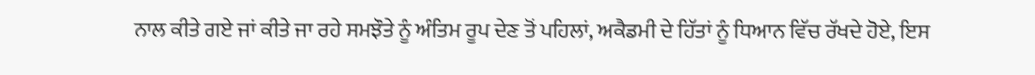ਨਾਲ ਕੀਤੇ ਗਏ ਜਾਂ ਕੀਤੇ ਜਾ ਰਹੇ ਸਮਝੌਤੇ ਨੂੰ ਅੰਤਿਮ ਰੂਪ ਦੇਣ ਤੋਂ ਪਹਿਲਾਂ, ਅਕੈਡਮੀ ਦੇ ਹਿੱਤਾਂ ਨੂੰ ਧਿਆਨ ਵਿੱਚ ਰੱਖਦੇ ਹੋਏ, ਇਸ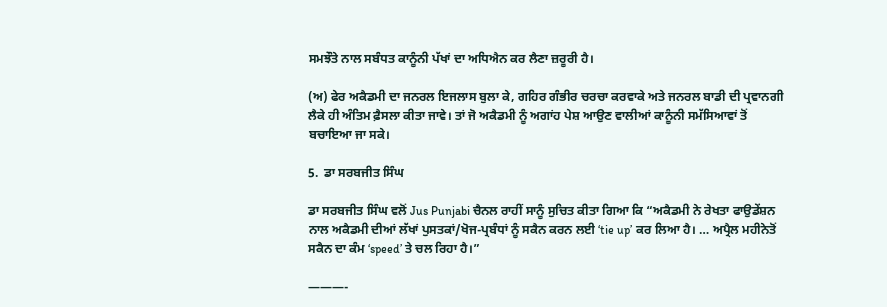ਸਮਝੌਤੇ ਨਾਲ ਸਬੰਧਤ ਕਾਨੂੰਨੀ ਪੱਖਾਂ ਦਾ ਅਧਿਐਨ ਕਰ ਲੈਣਾ ਜ਼ਰੂਰੀ ਹੈ।

(ਅ) ਫੇਰ ਅਕੈਡਮੀ ਦਾ ਜਨਰਲ ਇਜਲਾਸ ਬੁਲਾ ਕੇ, ਗਹਿਰ ਗੰਭੀਰ ਚਰਚਾ ਕਰਵਾਕੇ ਅਤੇ ਜਨਰਲ ਬਾਡੀ ਦੀ ਪ੍ਰਵਾਨਗੀ ਲੈਕੇ ਹੀ ਅੰਤਿਮ ਫ਼ੈਸਲਾ ਕੀਤਾ ਜਾਵੇ। ਤਾਂ ਜੋ ਅਕੈਡਮੀ ਨੂੰ ਅਗਾਂਹ ਪੇਸ਼ ਆਉਣ ਵਾਲੀਆਂ ਕਾਨੂੰਨੀ ਸਮੱਸਿਆਵਾਂ ਤੋਂ ਬਚਾਇਆ ਜਾ ਸਕੇ।

5.  ਡਾ ਸਰਬਜੀਤ ਸਿੰਘ

ਡਾ ਸਰਬਜੀਤ ਸਿੰਘ ਵਲੋਂ Jus Punjabi ਚੈਨਲ ਰਾਹੀਂ ਸਾਨੂੰ ਸੁਚਿਤ ਕੀਤਾ ਗਿਆ ਕਿ “ਅਕੈਡਮੀ ਨੇ ਰੇਖਤਾ ਫਾਉਡੇਂਸ਼ਨ ਨਾਲ ਅਕੈਡਮੀ ਦੀਆਂ ਲੱਖਾਂ ਪੁਸਤਕਾਂ/ਖੋਜ-ਪ੍ਰਬੰਧਾਂ ਨੂੰ ਸਕੈਨ ਕਰਨ ਲਈ ‘tie up’ ਕਰ ਲਿਆ ਹੈ। … ਅਪ੍ਰੈਲ ਮਹੀਨੇਤੋਂ ਸਕੈਨ ਦਾ ਕੰਮ ‘speed’ ਤੇ ਚਲ ਰਿਹਾ ਹੈ।”

———-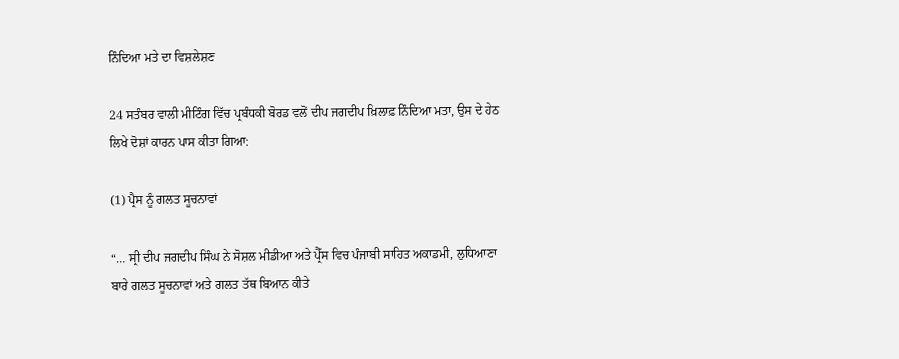ਨਿੰਦਿਆ ਮਤੇ ਦਾ ਵਿਸ਼ਲੇਸ਼ਣ

24 ਸਤੰਬਰ ਵਾਲੀ ਮੀਟਿੰਗ ਵਿੱਚ ਪ੍ਰਬੰਧਕੀ ਬੋਰਡ ਵਲੋਂ ਦੀਪ ਜਗਦੀਪ ਖ਼ਿਲਾਫ਼ ਨਿੰਦਿਆ ਮਤਾ, ਉਸ ਦੇ ਹੇਠ ਲਿਖੇ ਦੋਸ਼ਾਂ ਕਾਰਨ ਪਾਸ ਕੀਤਾ ਗਿਆ:

(1) ਪ੍ਰੈਸ ਨੂੰ ਗਲਤ ਸੂਚਨਾਵਾਂ

“… ਸ੍ਰੀ ਦੀਪ ਜਗਦੀਪ ਸਿੰਘ ਨੇ ਸੋਸ਼ਲ ਮੀਡੀਆ ਅਤੇ ਪ੍ਰੈੱਸ ਵਿਚ ਪੰਜਾਬੀ ਸਾਹਿਤ ਅਕਾਡਮੀ, ਲੁਧਿਆਣਾ ਬਾਰੇ ਗਲਤ ਸੂਚਨਾਵਾਂ ਅਤੇ ਗਲਤ ਤੱਥ ਬਿਆਨ ਕੀਤੇ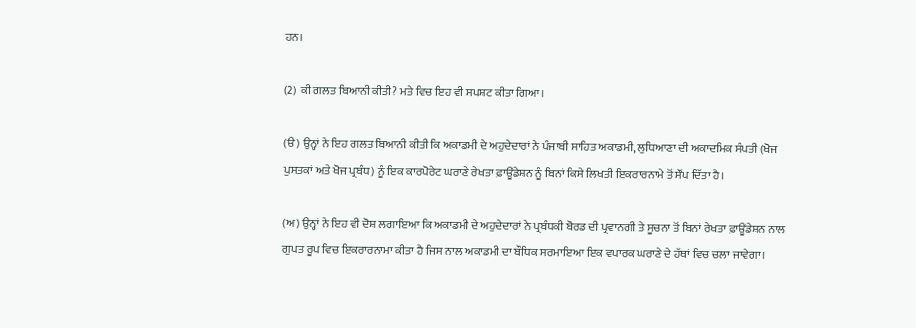ਹਨ।

(2)  ਕੀ ਗਲਤ ਬਿਆਨੀ ਕੀਤੀ? ਮਤੇ ਵਿਚ ਇਹ ਵੀ ਸਪਸ਼ਟ ਕੀਤਾ ਗਿਆ।

(ੳ) ਉਨ੍ਹਾਂ ਨੇ ਇਹ ਗਲਤ ਬਿਆਨੀ ਕੀਤੀ ਕਿ ਅਕਾਡਮੀ ਦੇ ਅਹੁਦੇਦਾਰਾਂ ਨੇ ਪੰਜਾਬੀ ਸਾਹਿਤ ਅਕਾਡਮੀ, ਲੁਧਿਆਣਾ ਦੀ ਅਕਾਦਮਿਕ ਸੰਪਤੀ (ਖੋਜ ਪੁਸਤਕਾਂ ਅਤੇ ਖੋਜ ਪ੍ਰਬੰਧ) ਨੂੰ ਇਕ ਕਾਰਪੋਰੇਟ ਘਰਾਣੇ ਰੇਖਤਾ ਫ਼ਾਊਂਡੇਸ਼ਨ ਨੂੰ ਬਿਨਾਂ ਕਿਸੇ ਲਿਖਤੀ ਇਕਰਾਰਨਾਮੇ ਤੋਂ ਸੌਂਪ ਦਿੱਤਾ ਹੈ।

(ਅ) ਉਨ੍ਹਾਂ ਨੇ ਇਹ ਵੀ ਦੋਸ਼ ਲਗਾਇਆ ਕਿ ਅਕਾਡਮੀ ਦੇ ਅਹੁਦੇਦਾਰਾਂ ਨੇ ਪ੍ਰਬੰਧਕੀ ਬੋਰਡ ਦੀ ਪ੍ਰਵਾਨਗੀ ਤੇ ਸੂਚਨਾ ਤੋਂ ਬਿਨਾਂ ਰੇਖਤਾ ਫ਼ਾਊਂਡੇਸ਼ਨ ਨਾਲ ਗੁਪਤ ਰੂਪ ਵਿਚ ਇਕਰਾਰਨਾਮਾ ਕੀਤਾ ਹੈ ਜਿਸ ਨਾਲ ਅਕਾਡਮੀ ਦਾ ਬੌਧਿਕ ਸਰਮਾਇਆ ਇਕ ਵਪਾਰਕ ਘਰਾਣੇ ਦੇ ਹੱਥਾਂ ਵਿਚ ਚਲਾ ਜਾਵੇਗਾ।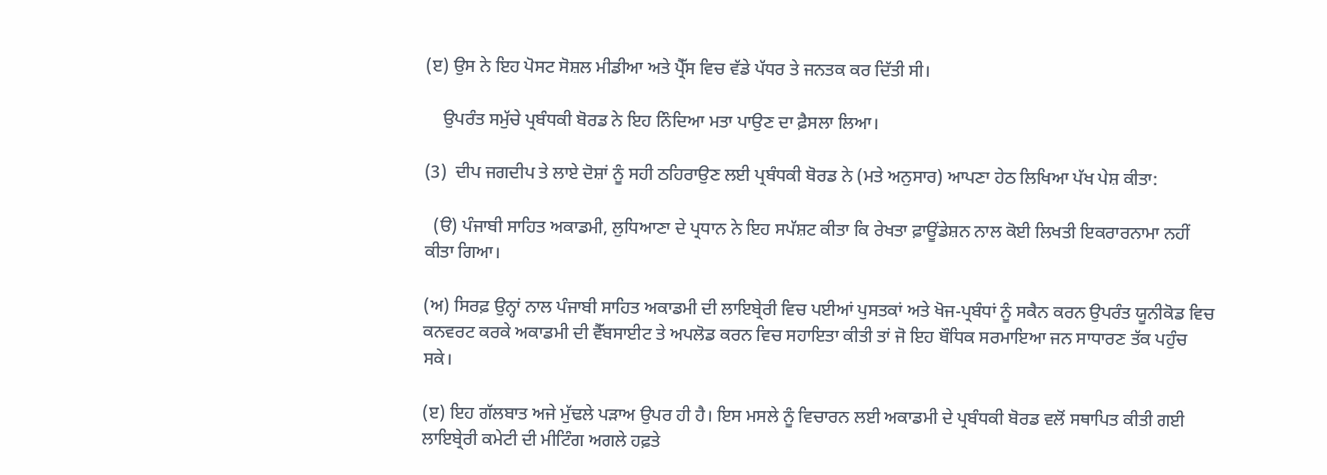(ੲ) ਉਸ ਨੇ ਇਹ ਪੋਸਟ ਸੋਸ਼ਲ ਮੀਡੀਆ ਅਤੇ ਪ੍ਰੈੱਸ ਵਿਚ ਵੱਡੇ ਪੱਧਰ ਤੇ ਜਨਤਕ ਕਰ ਦਿੱਤੀ ਸੀ।

    ਉਪਰੰਤ ਸਮੁੱਚੇ ਪ੍ਰਬੰਧਕੀ ਬੋਰਡ ਨੇ ਇਹ ਨਿੰਦਿਆ ਮਤਾ ਪਾਉਣ ਦਾ ਫ਼ੈਸਲਾ ਲਿਆ।

(3)  ਦੀਪ ਜਗਦੀਪ ਤੇ ਲਾਏ ਦੋਸ਼ਾਂ ਨੂੰ ਸਹੀ ਠਹਿਰਾਉਣ ਲਈ ਪ੍ਰਬੰਧਕੀ ਬੋਰਡ ਨੇ (ਮਤੇ ਅਨੁਸਾਰ) ਆਪਣਾ ਹੇਠ ਲਿਖਿਆ ਪੱਖ ਪੇਸ਼ ਕੀਤਾ:

  (ੳ) ਪੰਜਾਬੀ ਸਾਹਿਤ ਅਕਾਡਮੀ, ਲੁਧਿਆਣਾ ਦੇ ਪ੍ਰਧਾਨ ਨੇ ਇਹ ਸਪੱਸ਼ਟ ਕੀਤਾ ਕਿ ਰੇਖਤਾ ਫ਼ਾਊਂਡੇਸ਼ਨ ਨਾਲ ਕੋਈ ਲਿਖਤੀ ਇਕਰਾਰਨਾਮਾ ਨਹੀਂ ਕੀਤਾ ਗਿਆ।

(ਅ) ਸਿਰਫ਼ ਉਨ੍ਹਾਂ ਨਾਲ ਪੰਜਾਬੀ ਸਾਹਿਤ ਅਕਾਡਮੀ ਦੀ ਲਾਇਬ੍ਰੇਰੀ ਵਿਚ ਪਈਆਂ ਪੁਸਤਕਾਂ ਅਤੇ ਖੋਜ-ਪ੍ਰਬੰਧਾਂ ਨੂੰ ਸਕੈਨ ਕਰਨ ਉਪਰੰਤ ਯੂਨੀਕੋਡ ਵਿਚ ਕਨਵਰਟ ਕਰਕੇ ਅਕਾਡਮੀ ਦੀ ਵੈੱਬਸਾਈਟ ਤੇ ਅਪਲੋਡ ਕਰਨ ਵਿਚ ਸਹਾਇਤਾ ਕੀਤੀ ਤਾਂ ਜੋ ਇਹ ਬੌਧਿਕ ਸਰਮਾਇਆ ਜਨ ਸਾਧਾਰਣ ਤੱਕ ਪਹੁੰਚ ਸਕੇ।

(ੲ) ਇਹ ਗੱਲਬਾਤ ਅਜੇ ਮੁੱਢਲੇ ਪੜਾਅ ਉਪਰ ਹੀ ਹੈ। ਇਸ ਮਸਲੇ ਨੂੰ ਵਿਚਾਰਨ ਲਈ ਅਕਾਡਮੀ ਦੇ ਪ੍ਰਬੰਧਕੀ ਬੋਰਡ ਵਲੋਂ ਸਥਾਪਿਤ ਕੀਤੀ ਗਈ ਲਾਇਬ੍ਰੇਰੀ ਕਮੇਟੀ ਦੀ ਮੀਟਿੰਗ ਅਗਲੇ ਹਫ਼ਤੇ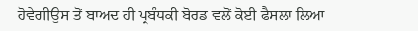ਹੋਵੇਗੀਉਸ ਤੋਂ ਬਾਅਦ ਹੀ ਪ੍ਰਬੰਧਕੀ ਬੋਰਡ ਵਲੋਂ ਕੋਈ ਫੈਸਲਾ ਲਿਆ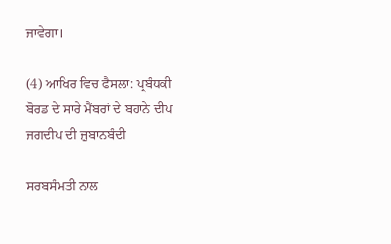ਜਾਵੇਗਾ।

(4) ਆਖਿਰ ਵਿਚ ਫੈਸਲਾ: ਪ੍ਰਬੰਧਕੀ ਬੋਰਡ ਦੇ ਸਾਰੇ ਮੈਂਬਰਾਂ ਦੇ ਬਹਾਨੇ ਦੀਪ ਜਗਦੀਪ ਦੀ ਜ਼ੁਬਾਨਬੰਦੀ

ਸਰਬਸੰਮਤੀ ਨਾਲ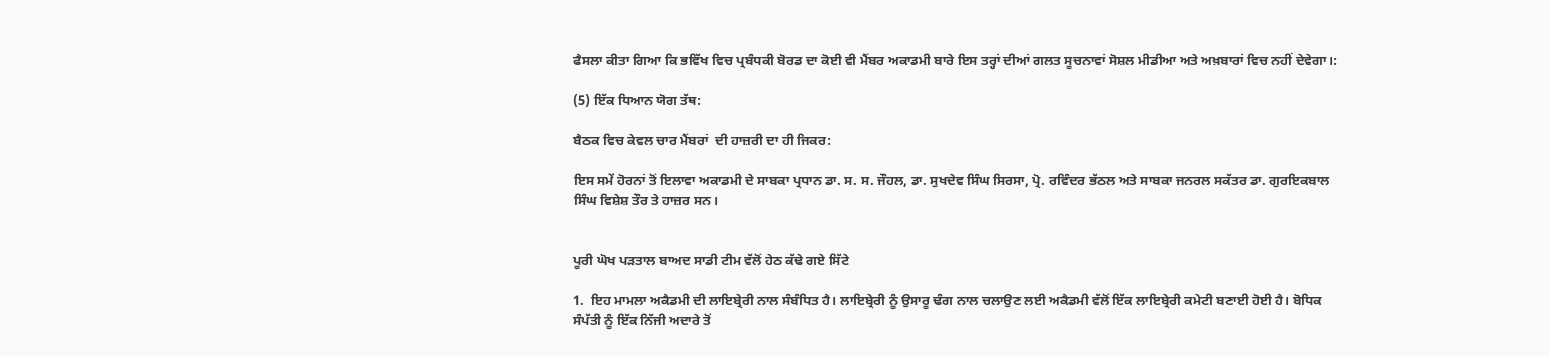ਫੈਸਲਾ ਕੀਤਾ ਗਿਆ ਕਿ ਭਵਿੱਖ ਵਿਚ ਪ੍ਰਬੰਧਕੀ ਬੋਰਡ ਦਾ ਕੋਈ ਵੀ ਮੈਂਬਰ ਅਕਾਡਮੀ ਬਾਰੇ ਇਸ ਤਰ੍ਹਾਂ ਦੀਆਂ ਗਲਤ ਸੂਚਨਾਵਾਂ ਸੋਸ਼ਲ ਮੀਡੀਆ ਅਤੇ ਅਖ਼ਬਾਰਾਂ ਵਿਚ ਨਹੀਂ ਦੇਵੇਗਾ।:

(5) ਇੱਕ ਧਿਆਨ ਯੋਗ ਤੱਥ:

ਬੈਠਕ ਵਿਚ ਕੇਵਲ ਚਾਰ ਮੈਂਬਰਾਂ  ਦੀ ਹਾਜ਼ਰੀ ਦਾ ਹੀ ਜਿਕਰ:

ਇਸ ਸਮੇਂ ਹੋਰਨਾਂ ਤੋਂ ਇਲਾਵਾ ਅਕਾਡਮੀ ਦੇ ਸਾਬਕਾ ਪ੍ਰਧਾਨ ਡਾ. ਸ. ਸ. ਜੌਹਲ, ਡਾ. ਸੁਖਦੇਵ ਸਿੰਘ ਸਿਰਸਾ, ਪ੍ਰੋ. ਰਵਿੰਦਰ ਭੱਠਲ ਅਤੇ ਸਾਬਕਾ ਜਨਰਲ ਸਕੱਤਰ ਡਾ. ਗੁਰਇਕਬਾਲ ਸਿੰਘ ਵਿਸ਼ੇਸ਼ ਤੌਰ ਤੇ ਹਾਜ਼ਰ ਸਨ।


ਪੂਰੀ ਘੋਖ ਪੜਤਾਲ ਬਾਅਦ ਸਾਡੀ ਟੀਮ ਵੱਲੋਂ ਹੇਠ ਕੱਢੇ ਗਏ ਸਿੱਟੇ

1.  ਇਹ ਮਾਮਲਾ ਅਕੈਡਮੀ ਦੀ ਲਾਇਬ੍ਰੇਰੀ ਨਾਲ ਸੰਬੰਧਿਤ ਹੈ। ਲਾਇਬ੍ਰੇਰੀ ਨੂੰ ਉਸਾਰੂ ਢੰਗ ਨਾਲ ਚਲਾਉਣ ਲਈ ਅਕੈਡਮੀ ਵੱਲੋਂ ਇੱਕ ਲਾਇਬ੍ਰੇਰੀ ਕਮੇਟੀ ਬਣਾਈ ਹੋਈ ਹੈ। ਬੋਧਿਕ ਸੰਪੱਤੀ ਨੂੰ ਇੱਕ ਨਿੱਜੀ ਅਦਾਰੇ ਤੋਂ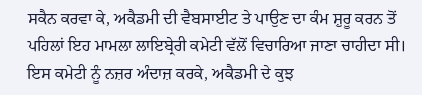ਸਕੈਨ ਕਰਵਾ ਕੇ, ਅਕੈਡਮੀ ਦੀ ਵੈਬਸਾਈਟ ਤੇ ਪਾਉਣ ਦਾ ਕੰਮ ਸ਼ੁਰੂ ਕਰਨ ਤੋਂ ਪਹਿਲਾਂ ਇਹ ਮਾਮਲਾ ਲਾਇਬ੍ਰੇਰੀ ਕਮੇਟੀ ਵੱਲੋਂ ਵਿਚਾਰਿਆ ਜਾਣਾ ਚਾਹੀਦਾ ਸੀ। ਇਸ ਕਮੇਟੀ ਨੂੰ ਨਜ਼ਰ ਅੰਦਾਜ਼ ਕਰਕੇ, ਅਕੈਡਮੀ ਦੇ ਕੁਝ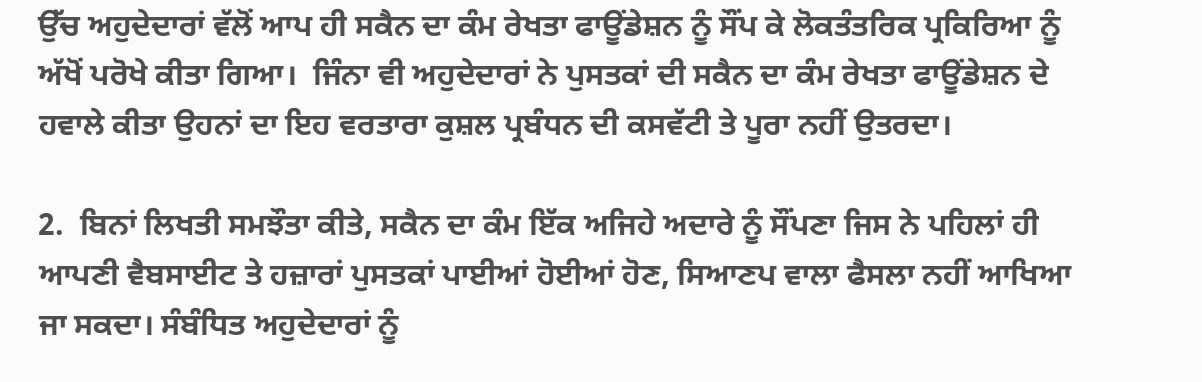ਉੱਚ ਅਹੁਦੇਦਾਰਾਂ ਵੱਲੋਂ ਆਪ ਹੀ ਸਕੈਨ ਦਾ ਕੰਮ ਰੇਖਤਾ ਫਾਊਂਡੇਸ਼ਨ ਨੂੰ ਸੌਂਪ ਕੇ ਲੋਕਤੰਤਰਿਕ ਪ੍ਰਕਿਰਿਆ ਨੂੰ ਅੱਖੋਂ ਪਰੋਖੇ ਕੀਤਾ ਗਿਆ।  ਜਿੰਨਾ ਵੀ ਅਹੁਦੇਦਾਰਾਂ ਨੇ ਪੁਸਤਕਾਂ ਦੀ ਸਕੈਨ ਦਾ ਕੰਮ ਰੇਖਤਾ ਫਾਊਂਡੇਸ਼ਨ ਦੇ ਹਵਾਲੇ ਕੀਤਾ ਉਹਨਾਂ ਦਾ ਇਹ ਵਰਤਾਰਾ ਕੁਸ਼ਲ ਪ੍ਰਬੰਧਨ ਦੀ ਕਸਵੱਟੀ ਤੇ ਪੂਰਾ ਨਹੀਂ ਉਤਰਦਾ।

2.  ਬਿਨਾਂ ਲਿਖਤੀ ਸਮਝੌਤਾ ਕੀਤੇ, ਸਕੈਨ ਦਾ ਕੰਮ ਇੱਕ ਅਜਿਹੇ ਅਦਾਰੇ ਨੂੰ ਸੌਂਪਣਾ ਜਿਸ ਨੇ ਪਹਿਲਾਂ ਹੀ ਆਪਣੀ ਵੈਬਸਾਈਟ ਤੇ ਹਜ਼ਾਰਾਂ ਪੁਸਤਕਾਂ ਪਾਈਆਂ ਹੋਈਆਂ ਹੋਣ, ਸਿਆਣਪ ਵਾਲਾ ਫੈਸਲਾ ਨਹੀਂ ਆਖਿਆ ਜਾ ਸਕਦਾ। ਸੰਬੰਧਿਤ ਅਹੁਦੇਦਾਰਾਂ ਨੂੰ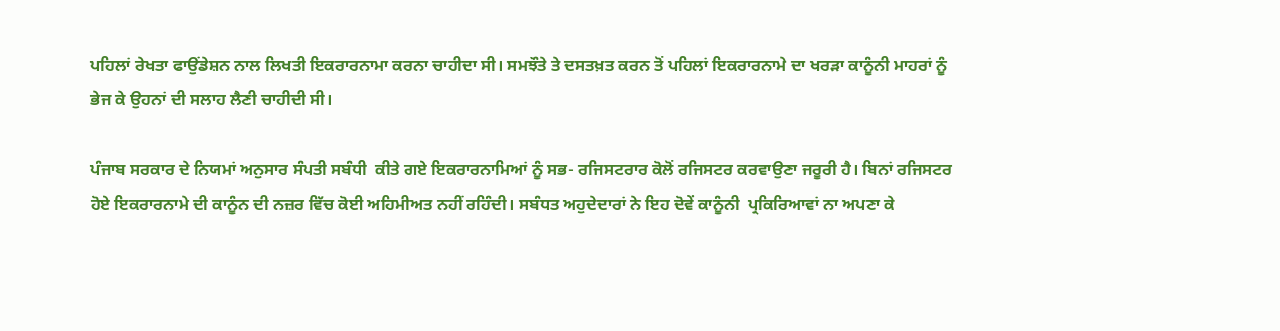ਪਹਿਲਾਂ ਰੇਖਤਾ ਫਾਉਂਡੇਸ਼ਨ ਨਾਲ ਲਿਖਤੀ ਇਕਰਾਰਨਾਮਾ ਕਰਨਾ ਚਾਹੀਦਾ ਸੀ। ਸਮਝੌਤੇ ਤੇ ਦਸਤਖ਼ਤ ਕਰਨ ਤੋਂ ਪਹਿਲਾਂ ਇਕਰਾਰਨਾਮੇ ਦਾ ਖਰੜਾ ਕਾਨੂੰਨੀ ਮਾਹਰਾਂ ਨੂੰ ਭੇਜ ਕੇ ਉਹਨਾਂ ਦੀ ਸਲਾਹ ਲੈਣੀ ਚਾਹੀਦੀ ਸੀ।

ਪੰਜਾਬ ਸਰਕਾਰ ਦੇ ਨਿਯਮਾਂ ਅਨੁਸਾਰ ਸੰਪਤੀ ਸਬੰਧੀ  ਕੀਤੇ ਗਏ ਇਕਰਾਰਨਾਮਿਆਂ ਨੂੰ ਸਭ- ਰਜਿਸਟਰਾਰ ਕੋਲੋਂ ਰਜਿਸਟਰ ਕਰਵਾਉਣਾ ਜਰੂਰੀ ਹੈ। ਬਿਨਾਂ ਰਜਿਸਟਰ ਹੋਏ ਇਕਰਾਰਨਾਮੇ ਦੀ ਕਾਨੂੰਨ ਦੀ ਨਜ਼ਰ ਵਿੱਚ ਕੋਈ ਅਹਿਮੀਅਤ ਨਹੀਂ ਰਹਿੰਦੀ। ਸਬੰਧਤ ਅਹੁਦੇਦਾਰਾਂ ਨੇ ਇਹ ਦੋਵੇਂ ਕਾਨੂੰਨੀ  ਪ੍ਰਕਿਰਿਆਵਾਂ ਨਾ ਅਪਣਾ ਕੇ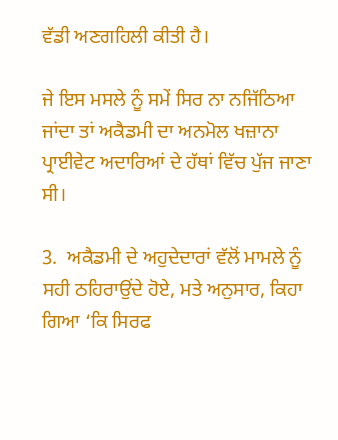ਵੱਡੀ ਅਣਗਹਿਲੀ ਕੀਤੀ ਹੈ।

ਜੇ ਇਸ ਮਸਲੇ ਨੂੰ ਸਮੇਂ ਸਿਰ ਨਾ ਨਜਿੱਠਿਆ ਜਾਂਦਾ ਤਾਂ ਅਕੈਡਮੀ ਦਾ ਅਨਮੋਲ ਖਜ਼ਾਨਾ ਪ੍ਰਾਈਵੇਟ ਅਦਾਰਿਆਂ ਦੇ ਹੱਥਾਂ ਵਿੱਚ ਪੁੱਜ ਜਾਣਾ ਸੀ।

3.  ਅਕੈਡਮੀ ਦੇ ਅਹੁਦੇਦਾਰਾਂ ਵੱਲੋਂ ਮਾਮਲੇ ਨੂੰ ਸਹੀ ਠਹਿਰਾਉਂਦੇ ਹੋਏ, ਮਤੇ ਅਨੁਸਾਰ, ਕਿਹਾ ਗਿਆ ‘ਕਿ ਸਿਰਫ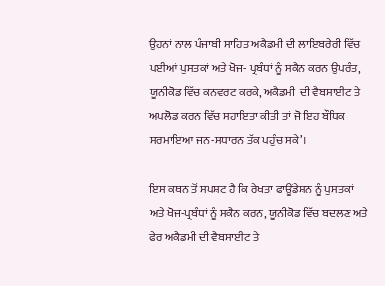ਉਹਨਾਂ ਨਾਲ ਪੰਜਾਬੀ ਸਾਹਿਤ ਅਕੈਡਮੀ ਦੀ ਲਾਇਬਰੇਰੀ ਵਿੱਚ ਪਈਆਂ ਪੁਸਤਕਾਂ ਅਤੇ ਖੋਜ- ਪ੍ਰਬੰਧਾਂ ਨੂੰ ਸਕੈਨ ਕਰਨ ਉਪਰੰਤ, ਯੂਨੀਕੋਡ ਵਿੱਚ ਕਨਵਰਟ ਕਰਕੇ, ਅਕੈਡਮੀ  ਦੀ ਵੈਬਸਾਈਟ ਤੇ ਅਪਲੋਡ ਕਰਨ ਵਿੱਚ ਸਹਾਇਤਾ ਕੀਤੀ ਤਾਂ ਜੋ ਇਹ ਬੌਧਿਕ ਸਰਮਾਇਆ ਜਨ-ਸਧਾਰਨ ਤੱਕ ਪਹੁੰਚ ਸਕੇ’।

ਇਸ ਕਥਨ ਤੋਂ ਸਪਸ਼ਟ ਹੈ ਕਿ ਰੇਖਤਾ ਫਾਊਂਡੇਸ਼ਨ ਨੂੰ ਪੁਸਤਕਾਂ ਅਤੇ ਖੋਜ-ਪ੍ਰਬੰਧਾਂ ਨੂੰ ਸਕੈਨ ਕਰਨ, ਯੂਨੀਕੋਡ ਵਿੱਚ ਬਦਲਣ ਅਤੇ ਫੇਰ ਅਕੈਡਮੀ ਦੀ ਵੈਬਸਾਈਟ ਤੇ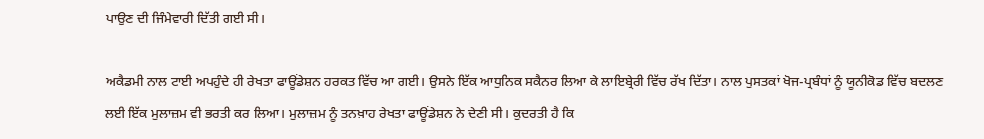ਪਾਉਣ ਦੀ ਜਿੰਮੇਵਾਰੀ ਦਿੱਤੀ ਗਈ ਸੀ।

ਅਕੈਡਮੀ ਨਾਲ ਟਾਈ ਅਪਹੁੰਦੇ ਹੀ ਰੇਖਤਾ ਫਾਊਂਡੇਸ਼ਨ ਹਰਕਤ ਵਿੱਚ ਆ ਗਈ। ਉਸਨੇ ਇੱਕ ਆਧੁਨਿਕ ਸਕੈਨਰ ਲਿਆ ਕੇ ਲਾਇਬ੍ਰੇਰੀ ਵਿੱਚ ਰੱਖ ਦਿੱਤਾ। ਨਾਲ ਪੁਸਤਕਾਂ ਖੋਜ-ਪ੍ਰਬੰਧਾਂ ਨੂੰ ਯੂਨੀਕੋਡ ਵਿੱਚ ਬਦਲਣ ਲਈ ਇੱਕ ਮੁਲਾਜ਼ਮ ਵੀ ਭਰਤੀ ਕਰ ਲਿਆ। ਮੁਲਾਜ਼ਮ ਨੂੰ ਤਨਖ਼ਾਹ ਰੇਖਤਾ ਫਾਊਂਡੇਸ਼ਨ ਨੇ ਦੇਣੀ ਸੀ। ਕੁਦਰਤੀ ਹੈ ਕਿ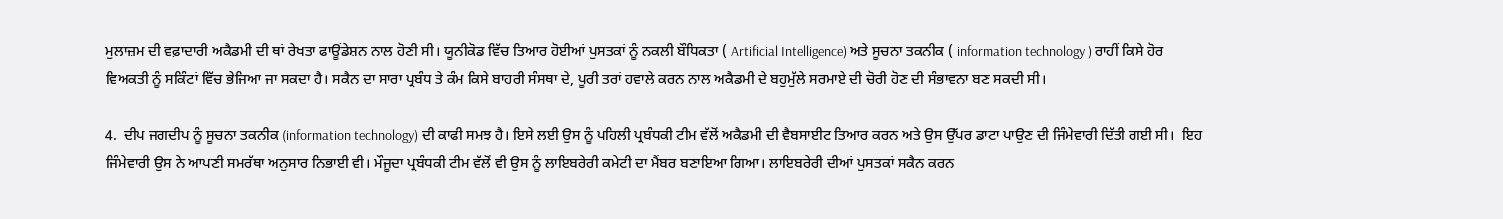ਮੁਲਾਜ਼ਮ ਦੀ ਵਫ਼ਾਦਾਰੀ ਅਕੈਡਮੀ ਦੀ ਥਾਂ ਰੇਖਤਾ ਫਾਊਂਡੇਸ਼ਨ ਨਾਲ ਹੋਣੀ ਸੀ। ਯੂਨੀਕੋਡ ਵਿੱਚ ਤਿਆਰ ਹੋਈਆਂ ਪੁਸਤਕਾਂ ਨੂੰ ਨਕਲੀ ਬੌਧਿਕਤਾ ( Artificial Intelligence) ਅਤੇ ਸੂਚਨਾ ਤਕਨੀਕ ( information technology ) ਰਾਹੀਂ ਕਿਸੇ ਹੋਰ ਵਿਅਕਤੀ ਨੂੰ ਸਕਿੰਟਾਂ ਵਿੱਚ ਭੇਜਿਆ ਜਾ ਸਕਦਾ ਹੈ। ਸਕੈਨ ਦਾ ਸਾਰਾ ਪ੍ਰਬੰਧ ਤੇ ਕੰਮ ਕਿਸੇ ਬਾਹਰੀ ਸੰਸਥਾ ਦੇ, ਪੂਰੀ ਤਰਾਂ ਹਵਾਲੇ ਕਰਨ ਨਾਲ ਅਕੈਡਮੀ ਦੇ ਬਹੁਮੁੱਲੇ ਸਰਮਾਏ ਦੀ ਚੋਰੀ ਹੋਣ ਦੀ ਸੰਭਾਵਨਾ ਬਣ ਸਕਦੀ ਸੀ।

4.  ਦੀਪ ਜਗਦੀਪ ਨੂੰ ਸੂਚਨਾ ਤਕਨੀਕ (information technology) ਦੀ ਕਾਫੀ ਸਮਝ ਹੈ। ਇਸੇ ਲਈ ਉਸ ਨੂੰ ਪਹਿਲੀ ਪ੍ਰਬੰਧਕੀ ਟੀਮ ਵੱਲੋਂ ਅਕੈਡਮੀ ਦੀ ਵੈਬਸਾਈਟ ਤਿਆਰ ਕਰਨ ਅਤੇ ਉਸ ਉੱਪਰ ਡਾਟਾ ਪਾਉਣ ਦੀ ਜਿੰਮੇਵਾਰੀ ਦਿੱਤੀ ਗਈ ਸੀ।  ਇਹ ਜਿੰਮੇਵਾਰੀ ਉਸ ਨੇ ਆਪਣੀ ਸਮਰੱਥਾ ਅਨੁਸਾਰ ਨਿਭਾਈ ਵੀ। ਮੌਜੂਦਾ ਪ੍ਰਬੰਧਕੀ ਟੀਮ ਵੱਲੋਂ ਵੀ ਉਸ ਨੂੰ ਲਾਇਬਰੇਰੀ ਕਮੇਟੀ ਦਾ ਮੈਂਬਰ ਬਣਾਇਆ ਗਿਆ। ਲਾਇਬਰੇਰੀ ਦੀਆਂ ਪੁਸਤਕਾਂ ਸਕੈਨ ਕਰਨ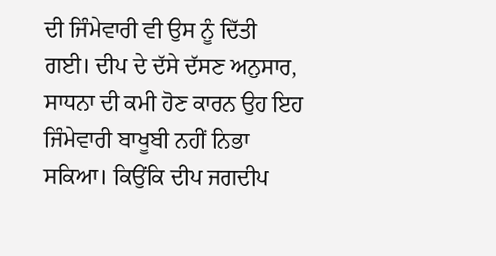ਦੀ ਜਿੰਮੇਵਾਰੀ ਵੀ ਉਸ ਨੂੰ ਦਿੱਤੀ ਗਈ। ਦੀਪ ਦੇ ਦੱਸੇ ਦੱਸਣ ਅਨੁਸਾਰ, ਸਾਧਨਾ ਦੀ ਕਮੀ ਹੋਣ ਕਾਰਨ ਉਹ ਇਹ ਜਿੰਮੇਵਾਰੀ ਬਾਖੂਬੀ ਨਹੀਂ ਨਿਭਾ ਸਕਿਆ। ਕਿਉਂਕਿ ਦੀਪ ਜਗਦੀਪ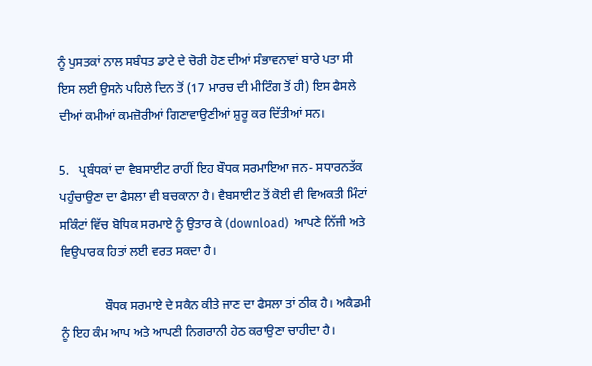ਨੂੰ ਪੁਸਤਕਾਂ ਨਾਲ ਸਬੰਧਤ ਡਾਟੇ ਦੇ ਚੋਰੀ ਹੋਣ ਦੀਆਂ ਸੰਭਾਵਨਾਵਾਂ ਬਾਰੇ ਪਤਾ ਸੀ ਇਸ ਲਈ ਉਸਨੇ ਪਹਿਲੇ ਦਿਨ ਤੋਂ (17 ਮਾਰਚ ਦੀ ਮੀਟਿੰਗ ਤੋਂ ਹੀ) ਇਸ ਫੈਸਲੇ ਦੀਆਂ ਕਮੀਆਂ ਕਮਜ਼ੋਰੀਆਂ ਗਿਣਾਵਾਉਣੀਆਂ ਸ਼ੁਰੂ ਕਰ ਦਿੱਤੀਆਂ ਸਨ।

5.   ਪ੍ਰਬੰਧਕਾਂ ਦਾ ਵੈਬਸਾਈਟ ਰਾਹੀਂ ਇਹ ਬੌਧਕ ਸਰਮਾਇਆ ਜਨ- ਸਧਾਰਨਤੱਕ ਪਹੁੰਚਾਉਣਾ ਦਾ ਫੈਸਲਾ ਵੀ ਬਚਕਾਨਾ ਹੈ। ਵੈਬਸਾਈਟ ਤੋਂ ਕੋਈ ਵੀ ਵਿਅਕਤੀ ਮਿੰਟਾਂ ਸਕਿੰਟਾਂ ਵਿੱਚ ਬੋਧਿਕ ਸਰਮਾਏ ਨੂੰ ਉਤਾਰ ਕੇ (download)  ਆਪਣੇ ਨਿੱਜੀ ਅਤੇ ਵਿਉਪਾਰਕ ਹਿਤਾਂ ਲਈ ਵਰਤ ਸਕਦਾ ਹੈ।

              ਬੌਧਕ ਸਰਮਾਏ ਦੇ ਸਕੈਨ ਕੀਤੇ ਜਾਣ ਦਾ ਫੈਸਲਾ ਤਾਂ ਠੀਕ ਹੈ। ਅਕੈਡਮੀ ਨੂੰ ਇਹ ਕੰਮ ਆਪ ਅਤੇ ਆਪਣੀ ਨਿਗਰਾਨੀ ਹੇਠ ਕਰਾਉਣਾ ਚਾਹੀਦਾ ਹੈ।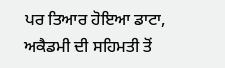ਪਰ ਤਿਆਰ ਹੋਇਆ ਡਾਟਾ, ਅਕੈਡਮੀ ਦੀ ਸਹਿਮਤੀ ਤੋਂ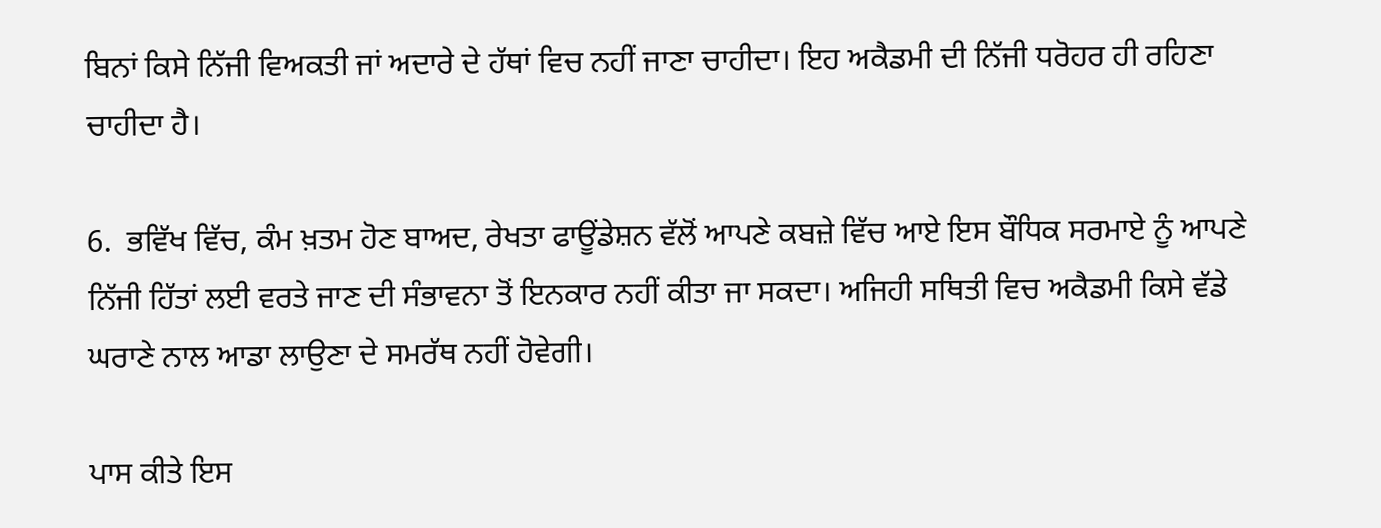ਬਿਨਾਂ ਕਿਸੇ ਨਿੱਜੀ ਵਿਅਕਤੀ ਜਾਂ ਅਦਾਰੇ ਦੇ ਹੱਥਾਂ ਵਿਚ ਨਹੀਂ ਜਾਣਾ ਚਾਹੀਦਾ। ਇਹ ਅਕੈਡਮੀ ਦੀ ਨਿੱਜੀ ਧਰੋਹਰ ਹੀ ਰਹਿਣਾ ਚਾਹੀਦਾ ਹੈ।

6.  ਭਵਿੱਖ ਵਿੱਚ, ਕੰਮ ਖ਼ਤਮ ਹੋਣ ਬਾਅਦ, ਰੇਖਤਾ ਫਾਊਂਡੇਸ਼ਨ ਵੱਲੋਂ ਆਪਣੇ ਕਬਜ਼ੇ ਵਿੱਚ ਆਏ ਇਸ ਬੌਧਿਕ ਸਰਮਾਏ ਨੂੰ ਆਪਣੇ ਨਿੱਜੀ ਹਿੱਤਾਂ ਲਈ ਵਰਤੇ ਜਾਣ ਦੀ ਸੰਭਾਵਨਾ ਤੋਂ ਇਨਕਾਰ ਨਹੀਂ ਕੀਤਾ ਜਾ ਸਕਦਾ। ਅਜਿਹੀ ਸਥਿਤੀ ਵਿਚ ਅਕੈਡਮੀ ਕਿਸੇ ਵੱਡੇ ਘਰਾਣੇ ਨਾਲ ਆਡਾ ਲਾਉਣਾ ਦੇ ਸਮਰੱਥ ਨਹੀਂ ਹੋਵੇਗੀ।

ਪਾਸ ਕੀਤੇ ਇਸ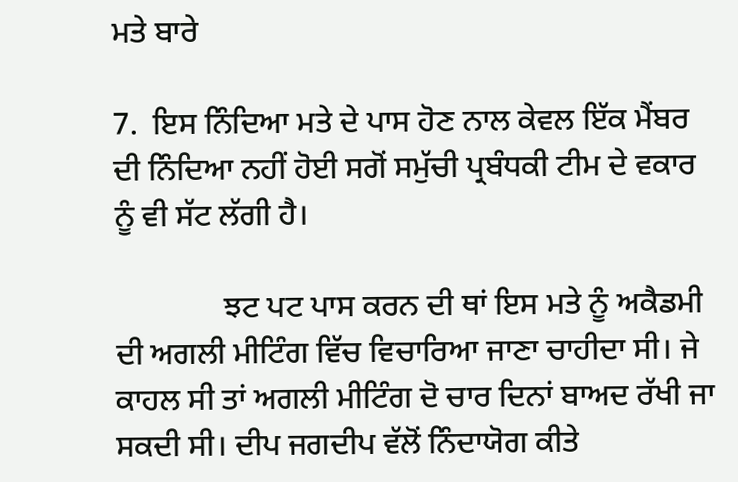ਮਤੇ ਬਾਰੇ

7.  ਇਸ ਨਿੰਦਿਆ ਮਤੇ ਦੇ ਪਾਸ ਹੋਣ ਨਾਲ ਕੇਵਲ ਇੱਕ ਮੈਂਬਰ ਦੀ ਨਿੰਦਿਆ ਨਹੀਂ ਹੋਈ ਸਗੋਂ ਸਮੁੱਚੀ ਪ੍ਰਬੰਧਕੀ ਟੀਮ ਦੇ ਵਕਾਰ ਨੂੰ ਵੀ ਸੱਟ ਲੱਗੀ ਹੈ।

              ਝਟ ਪਟ ਪਾਸ ਕਰਨ ਦੀ ਥਾਂ ਇਸ ਮਤੇ ਨੂੰ ਅਕੈਡਮੀ ਦੀ ਅਗਲੀ ਮੀਟਿੰਗ ਵਿੱਚ ਵਿਚਾਰਿਆ ਜਾਣਾ ਚਾਹੀਦਾ ਸੀ। ਜੇ ਕਾਹਲ ਸੀ ਤਾਂ ਅਗਲੀ ਮੀਟਿੰਗ ਦੋ ਚਾਰ ਦਿਨਾਂ ਬਾਅਦ ਰੱਖੀ ਜਾ ਸਕਦੀ ਸੀ। ਦੀਪ ਜਗਦੀਪ ਵੱਲੋਂ ਨਿੰਦਾਯੋਗ ਕੀਤੇ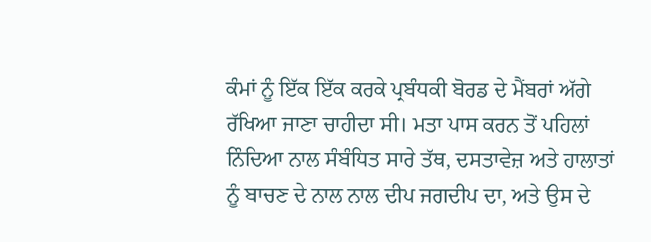ਕੰਮਾਂ ਨੂੰ ਇੱਕ ਇੱਕ ਕਰਕੇ ਪ੍ਰਬੰਧਕੀ ਬੋਰਡ ਦੇ ਮੈਂਬਰਾਂ ਅੱਗੇ ਰੱਖਿਆ ਜਾਣਾ ਚਾਹੀਦਾ ਸੀ। ਮਤਾ ਪਾਸ ਕਰਨ ਤੋਂ ਪਹਿਲਾਂ ਨਿੰਦਿਆ ਨਾਲ ਸੰਬੰਧਿਤ ਸਾਰੇ ਤੱਥ, ਦਸਤਾਵੇਜ਼ ਅਤੇ ਹਾਲਾਤਾਂ ਨੂੰ ਬਾਚਣ ਦੇ ਨਾਲ ਨਾਲ ਦੀਪ ਜਗਦੀਪ ਦਾ, ਅਤੇ ਉਸ ਦੇ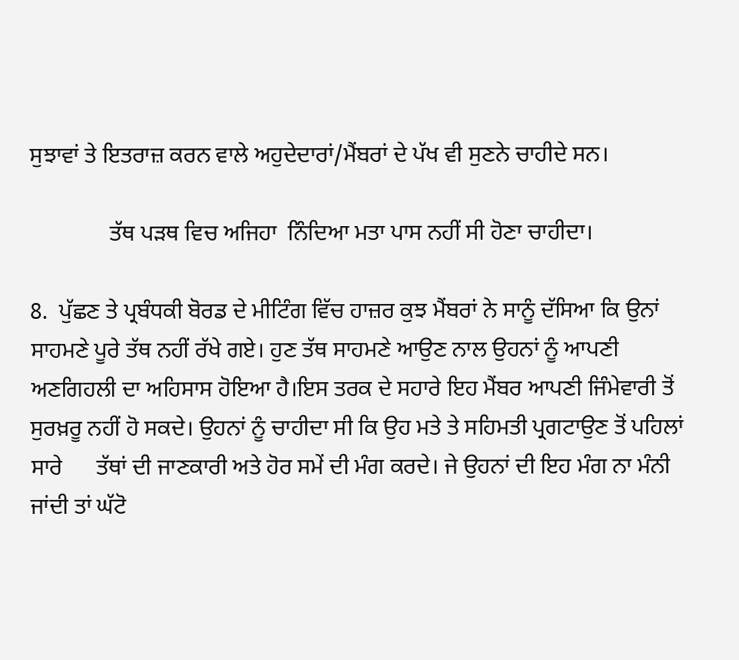ਸੁਝਾਵਾਂ ਤੇ ਇਤਰਾਜ਼ ਕਰਨ ਵਾਲੇ ਅਹੁਦੇਦਾਰਾਂ/ਮੈਂਬਰਾਂ ਦੇ ਪੱਖ ਵੀ ਸੁਣਨੇ ਚਾਹੀਦੇ ਸਨ।

              ਤੱਥ ਪੜਥ ਵਿਚ ਅਜਿਹਾ  ਨਿੰਦਿਆ ਮਤਾ ਪਾਸ ਨਹੀਂ ਸੀ ਹੋਣਾ ਚਾਹੀਦਾ।

8.  ਪੁੱਛਣ ਤੇ ਪ੍ਰਬੰਧਕੀ ਬੋਰਡ ਦੇ ਮੀਟਿੰਗ ਵਿੱਚ ਹਾਜ਼ਰ ਕੁਝ ਮੈਂਬਰਾਂ ਨੇ ਸਾਨੂੰ ਦੱਸਿਆ ਕਿ ਉਨਾਂ ਸਾਹਮਣੇ ਪੂਰੇ ਤੱਥ ਨਹੀਂ ਰੱਖੇ ਗਏ। ਹੁਣ ਤੱਥ ਸਾਹਮਣੇ ਆਉਣ ਨਾਲ ਉਹਨਾਂ ਨੂੰ ਆਪਣੀ ਅਣਗਿਹਲੀ ਦਾ ਅਹਿਸਾਸ ਹੋਇਆ ਹੈ।ਇਸ ਤਰਕ ਦੇ ਸਹਾਰੇ ਇਹ ਮੈਂਬਰ ਆਪਣੀ ਜਿੰਮੇਵਾਰੀ ਤੋਂ ਸੁਰਖ਼ਰੂ ਨਹੀਂ ਹੋ ਸਕਦੇ। ਉਹਨਾਂ ਨੂੰ ਚਾਹੀਦਾ ਸੀ ਕਿ ਉਹ ਮਤੇ ਤੇ ਸਹਿਮਤੀ ਪ੍ਰਗਟਾਉਣ ਤੋਂ ਪਹਿਲਾਂ ਸਾਰੇ      ਤੱਥਾਂ ਦੀ ਜਾਣਕਾਰੀ ਅਤੇ ਹੋਰ ਸਮੇਂ ਦੀ ਮੰਗ ਕਰਦੇ। ਜੇ ਉਹਨਾਂ ਦੀ ਇਹ ਮੰਗ ਨਾ ਮੰਨੀ ਜਾਂਦੀ ਤਾਂ ਘੱਟੋ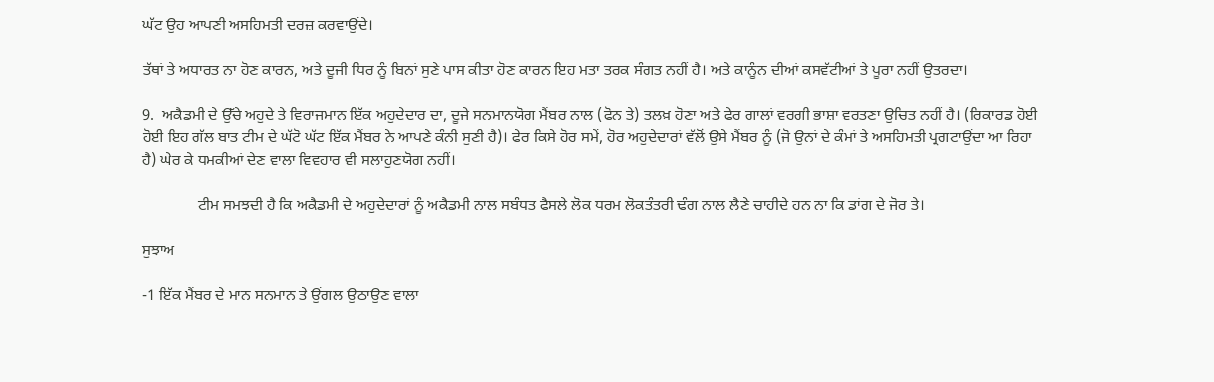ਘੱਟ ਉਹ ਆਪਣੀ ਅਸਹਿਮਤੀ ਦਰਜ਼ ਕਰਵਾਉਂਦੇ।

ਤੱਥਾਂ ਤੇ ਅਧਾਰਤ ਨਾ ਹੋਣ ਕਾਰਨ, ਅਤੇ ਦੂਜੀ ਧਿਰ ਨੂੰ ਬਿਨਾਂ ਸੁਣੇ ਪਾਸ ਕੀਤਾ ਹੋਣ ਕਾਰਨ ਇਹ ਮਤਾ ਤਰਕ ਸੰਗਤ ਨਹੀਂ ਹੈ। ਅਤੇ ਕਾਨੂੰਨ ਦੀਆਂ ਕਸਵੱਟੀਆਂ ਤੇ ਪੂਰਾ ਨਹੀਂ ਉਤਰਦਾ।

9.  ਅਕੈਡਮੀ ਦੇ ਉੱਚੇ ਅਹੁਦੇ ਤੇ ਵਿਰਾਜਮਾਨ ਇੱਕ ਅਹੁਦੇਦਾਰ ਦਾ, ਦੂਜੇ ਸਨਮਾਨਯੋਗ ਮੈਂਬਰ ਨਾਲ (ਫੋਨ ਤੇ) ਤਲਖ਼ ਹੋਣਾ ਅਤੇ ਫੇਰ ਗਾਲਾਂ ਵਰਗੀ ਭਾਸ਼ਾ ਵਰਤਣਾ ਉਚਿਤ ਨਹੀਂ ਹੈ। (ਰਿਕਾਰਡ ਹੋਈ ਹੋਈ ਇਹ ਗੱਲ ਬਾਤ ਟੀਮ ਦੇ ਘੱਟੋ ਘੱਟ ਇੱਕ ਮੈਂਬਰ ਨੇ ਆਪਣੇ ਕੰਨੀ ਸੁਣੀ ਹੈ)। ਫੇਰ ਕਿਸੇ ਹੋਰ ਸਮੇਂ, ਹੋਰ ਅਹੁਦੇਦਾਰਾਂ ਵੱਲੋਂ ਉਸੇ ਮੈਂਬਰ ਨੂੰ (ਜੋ ਉਨਾਂ ਦੇ ਕੰਮਾਂ ਤੇ ਅਸਹਿਮਤੀ ਪ੍ਰਗਟਾਉਂਦਾ ਆ ਰਿਹਾ ਹੈ) ਘੇਰ ਕੇ ਧਮਕੀਆਂ ਦੇਣ ਵਾਲਾ ਵਿਵਹਾਰ ਵੀ ਸਲਾਹੁਣਯੋਗ ਨਹੀਂ।

              ਟੀਮ ਸਮਝਦੀ ਹੈ ਕਿ ਅਕੈਡਮੀ ਦੇ ਅਹੁਦੇਦਾਰਾਂ ਨੂੰ ਅਕੈਡਮੀ ਨਾਲ ਸਬੰਧਤ ਫੈਸਲੇ ਲੋਕ ਧਰਮ ਲੋਕਤੰਤਰੀ ਢੰਗ ਨਾਲ ਲੈਣੇ ਚਾਹੀਦੇ ਹਨ ਨਾ ਕਿ ਡਾਂਗ ਦੇ ਜੋਰ ਤੇ।

ਸੁਝਾਅ

-1 ਇੱਕ ਮੈਂਬਰ ਦੇ ਮਾਨ ਸਨਮਾਨ ਤੇ ਉਂਗਲ ਉਠਾਉਣ ਵਾਲਾ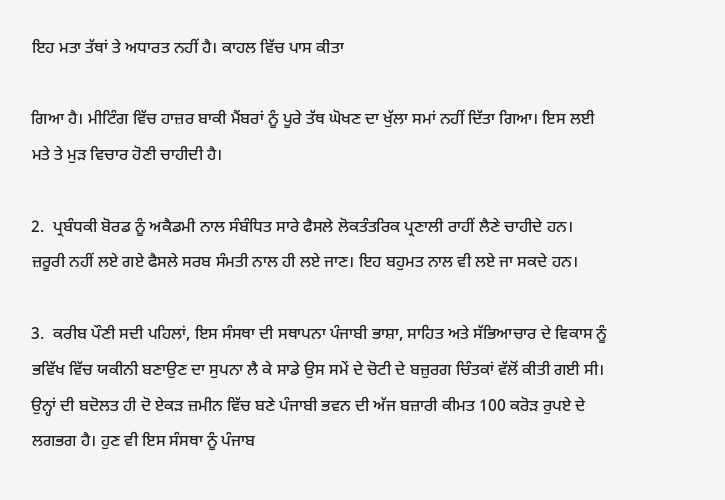ਇਹ ਮਤਾ ਤੱਥਾਂ ਤੇ ਅਧਾਰਤ ਨਹੀਂ ਹੈ। ਕਾਹਲ ਵਿੱਚ ਪਾਸ ਕੀਤਾ

ਗਿਆ ਹੈ। ਮੀਟਿੰਗ ਵਿੱਚ ਹਾਜ਼ਰ ਬਾਕੀ ਮੈਂਬਰਾਂ ਨੂੰ ਪੂਰੇ ਤੱਥ ਘੋਖਣ ਦਾ ਖੁੱਲਾ ਸਮਾਂ ਨਹੀਂ ਦਿੱਤਾ ਗਿਆ। ਇਸ ਲਈ ਮਤੇ ਤੇ ਮੁੜ ਵਿਚਾਰ ਹੋਣੀ ਚਾਹੀਦੀ ਹੈ।

2.  ਪ੍ਰਬੰਧਕੀ ਬੋਰਡ ਨੂੰ ਅਕੈਡਮੀ ਨਾਲ ਸੰਬੰਧਿਤ ਸਾਰੇ ਫੈਸਲੇ ਲੋਕਤੰਤਰਿਕ ਪ੍ਰਣਾਲੀ ਰਾਹੀਂ ਲੈਣੇ ਚਾਹੀਦੇ ਹਨ। ਜ਼ਰੂਰੀ ਨਹੀਂ ਲਏ ਗਏ ਫੈਸਲੇ ਸਰਬ ਸੰਮਤੀ ਨਾਲ ਹੀ ਲਏ ਜਾਣ। ਇਹ ਬਹੁਮਤ ਨਾਲ ਵੀ ਲਏ ਜਾ ਸਕਦੇ ਹਨ।

3.  ਕਰੀਬ ਪੌਣੀ ਸਦੀ ਪਹਿਲਾਂ, ਇਸ ਸੰਸਥਾ ਦੀ ਸਥਾਪਨਾ ਪੰਜਾਬੀ ਭਾਸ਼ਾ, ਸਾਹਿਤ ਅਤੇ ਸੱਭਿਆਚਾਰ ਦੇ ਵਿਕਾਸ ਨੂੰ ਭਵਿੱਖ ਵਿੱਚ ਯਕੀਨੀ ਬਣਾਉਣ ਦਾ ਸੁਪਨਾ ਲੈ ਕੇ ਸਾਡੇ ਉਸ ਸਮੇਂ ਦੇ ਚੋਟੀ ਦੇ ਬਜ਼ੁਰਗ ਚਿੰਤਕਾਂ ਵੱਲੋਂ ਕੀਤੀ ਗਈ ਸੀ। ਉਨ੍ਹਾਂ ਦੀ ਬਦੋਲਤ ਹੀ ਦੋ ਏਕੜ ਜ਼ਮੀਨ ਵਿੱਚ ਬਣੇ ਪੰਜਾਬੀ ਭਵਨ ਦੀ ਅੱਜ ਬਜ਼ਾਰੀ ਕੀਮਤ 100 ਕਰੋੜ ਰੁਪਏ ਦੇ ਲਗਭਗ ਹੈ। ਹੁਣ ਵੀ ਇਸ ਸੰਸਥਾ ਨੂੰ ਪੰਜਾਬ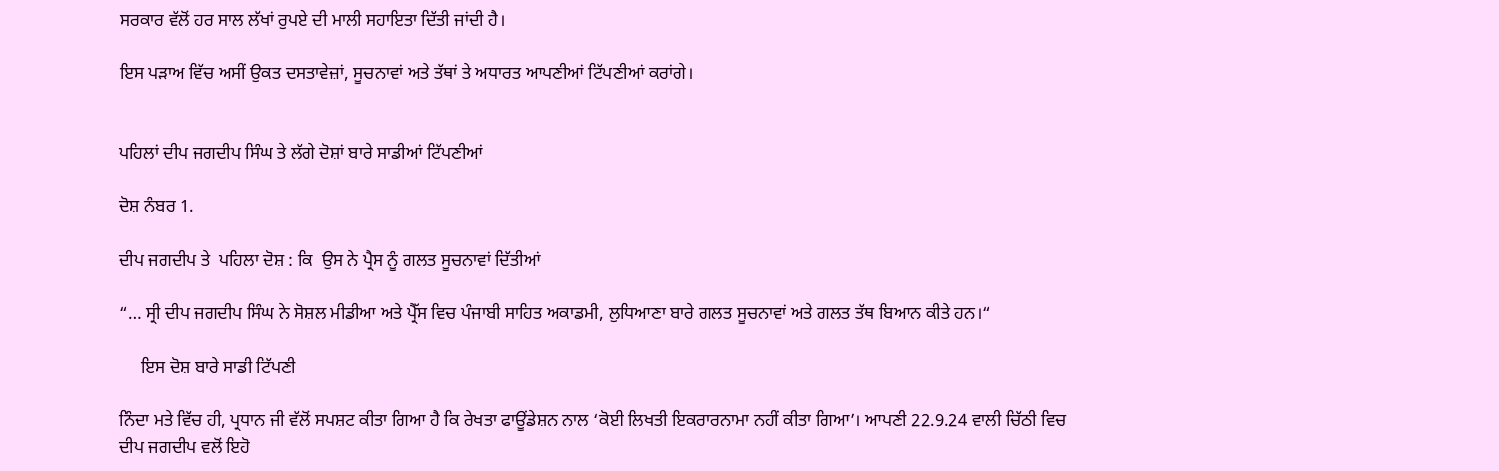ਸਰਕਾਰ ਵੱਲੋਂ ਹਰ ਸਾਲ ਲੱਖਾਂ ਰੁਪਏ ਦੀ ਮਾਲੀ ਸਹਾਇਤਾ ਦਿੱਤੀ ਜਾਂਦੀ ਹੈ।

ਇਸ ਪੜਾਅ ਵਿੱਚ ਅਸੀਂ ਉਕਤ ਦਸਤਾਵੇਜ਼ਾਂ, ਸੂਚਨਾਵਾਂ ਅਤੇ ਤੱਥਾਂ ਤੇ ਅਧਾਰਤ ਆਪਣੀਆਂ ਟਿੱਪਣੀਆਂ ਕਰਾਂਗੇ।


ਪਹਿਲਾਂ ਦੀਪ ਜਗਦੀਪ ਸਿੰਘ ਤੇ ਲੱਗੇ ਦੋਸ਼ਾਂ ਬਾਰੇ ਸਾਡੀਆਂ ਟਿੱਪਣੀਆਂ

ਦੋਸ਼ ਨੰਬਰ 1.

ਦੀਪ ਜਗਦੀਪ ਤੇ  ਪਹਿਲਾ ਦੋਸ਼ : ਕਿ  ਉਸ ਨੇ ਪ੍ਰੈਸ ਨੂੰ ਗਲਤ ਸੂਚਨਾਵਾਂ ਦਿੱਤੀਆਂ

“… ਸ੍ਰੀ ਦੀਪ ਜਗਦੀਪ ਸਿੰਘ ਨੇ ਸੋਸ਼ਲ ਮੀਡੀਆ ਅਤੇ ਪ੍ਰੈੱਸ ਵਿਚ ਪੰਜਾਬੀ ਸਾਹਿਤ ਅਕਾਡਮੀ, ਲੁਧਿਆਣਾ ਬਾਰੇ ਗਲਤ ਸੂਚਨਾਵਾਂ ਅਤੇ ਗਲਤ ਤੱਥ ਬਿਆਨ ਕੀਤੇ ਹਨ।“

     ਇਸ ਦੋਸ਼ ਬਾਰੇ ਸਾਡੀ ਟਿੱਪਣੀ

ਨਿੰਦਾ ਮਤੇ ਵਿੱਚ ਹੀ, ਪ੍ਰਧਾਨ ਜੀ ਵੱਲੋਂ ਸਪਸ਼ਟ ਕੀਤਾ ਗਿਆ ਹੈ ਕਿ ਰੇਖਤਾ ਫਾਊਂਡੇਸ਼ਨ ਨਾਲ ‘ਕੋਈ ਲਿਖਤੀ ਇਕਰਾਰਨਾਮਾ ਨਹੀਂ ਕੀਤਾ ਗਿਆ’। ਆਪਣੀ 22.9.24 ਵਾਲੀ ਚਿੱਠੀ ਵਿਚ ਦੀਪ ਜਗਦੀਪ ਵਲੋਂ ਇਹੋ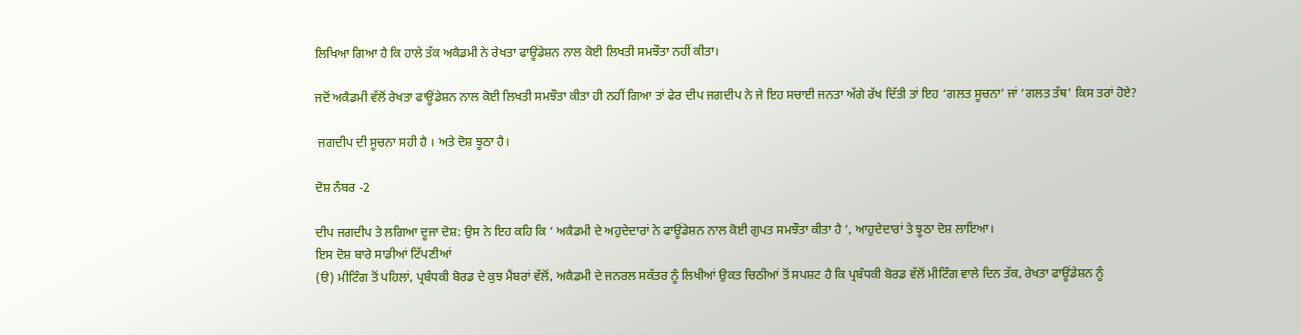ਲਿਖਿਆ ਗਿਆ ਹੈ ਕਿ ਹਾਲੇ ਤੱਕ ਅਕੈਡਮੀ ਨੇ ਰੇਖਤਾ ਫਾਊਂਡੇਸ਼ਨ ਨਾਲ ਕੋਈ ਲਿਖਤੀ ਸਮਝੌਤਾ ਨਹੀਂ ਕੀਤਾ।

ਜਦੋਂ ਅਕੈਡਮੀ ਵੱਲੋਂ ਰੇਖਤਾ ਫਾਊਂਡੇਸ਼ਨ ਨਾਲ ਕੋਈ ਲਿਖਤੀ ਸਮਝੌਤਾ ਕੀਤਾ ਹੀ ਨਹੀਂ ਗਿਆ ਤਾਂ ਫੇਰ ਦੀਪ ਜਗਦੀਪ ਨੇ ਜੇ ਇਹ ਸਚਾਈ ਜਨਤਾ ਅੱਗੇ ਰੱਖ ਦਿੱਤੀ ਤਾਂ ਇਹ ‘ਗਲਤ ਸੂਚਨਾ’ ਜਾਂ ‘ਗਲਤ ਤੱਥ’ ਕਿਸ ਤਰਾਂ ਹੋਏ?

 ਜਗਦੀਪ ਦੀ ਸੂਚਨਾ ਸਹੀ ਹੈ । ਅਤੇ ਦੋਸ਼ ਝੂਠਾ ਹੈ।

ਦੋਸ਼ ਨੰਬਰ -2

ਦੀਪ ਜਗਦੀਪ ਤੇ ਲਗਿਆ ਦੂਜਾ ਦੋਸ਼: ਉਸ ਨੇ ਇਹ ਕਹਿ ਕਿ ‘ ਅਕੈਡਮੀ ਦੇ ਅਹੁਦੇਦਾਰਾਂ ਨੇ ਫਾਊਂਡੇਸ਼ਨ ਨਾਲ ਕੋਈ ਗੁਪਤ ਸਮਝੌਤਾ ਕੀਤਾ ਹੈ ‘, ਆਹੁਦੇਦਾਰਾਂ ਤੇ ਝੂਠਾ ਦੋਸ਼ ਲਾਇਆ।
ਇਸ ਦੋਸ਼ ਬਾਰੇ ਸਾਡੀਆਂ ਟਿੱਪਣੀਆਂ
(ੳ) ਮੀਟਿੰਗ ਤੋਂ ਪਹਿਲਾਂ, ਪ੍ਰਬੰਧਕੀ ਬੋਰਡ ਦੇ ਕੁਝ ਮੈਂਬਰਾਂ ਵੱਲੋਂ, ਅਕੈਡਮੀ ਦੇ ਜਨਰਲ ਸਕੱਤਰ ਨੂੰ ਲਿਖੀਆਂ ਉਕਤ ਚਿਠੀਆਂ ਤੋਂ ਸਪਸ਼ਟ ਹੈ ਕਿ ਪ੍ਰਬੰਧਕੀ ਬੋਰਡ ਵੱਲੋਂ ਮੀਟਿੰਗ ਵਾਲੇ ਦਿਨ ਤੱਕ, ਰੇਖਤਾ ਫਾਊਂਡੇਸ਼ਨ ਨੂੰ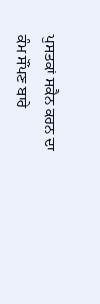ਪੁਸਤਕਾਂ ਸਕੈਨ ਕਰਨ ਦਾ ਕੰਮ ਸੌਂਪਣ ਬਾਰੇ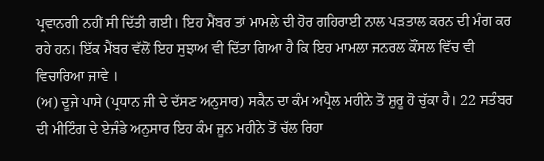ਪ੍ਰਵਾਨਗੀ ਨਹੀਂ ਸੀ ਦਿੱਤੀ ਗਈ। ਇਹ ਮੈਂਬਰ ਤਾਂ ਮਾਮਲੇ ਦੀ ਹੋਰ ਗਹਿਰਾਈ ਨਾਲ ਪੜਤਾਲ ਕਰਨ ਦੀ ਮੰਗ ਕਰ ਰਹੇ ਹਨ। ਇੱਕ ਮੈਂਬਰ ਵੱਲੋਂ ਇਹ ਸੁਝਾਅ ਵੀ ਦਿੱਤਾ ਗਿਆ ਹੈ ਕਿ ਇਹ ਮਾਮਲਾ ਜਨਰਲ ਕੌਂਸਲ ਵਿੱਚ ਵੀ ਵਿਚਾਰਿਆ ਜਾਵੇ ।
(ਅ) ਦੂਜੇ ਪਾਸੇ (ਪ੍ਰਧਾਨ ਜੀ ਦੇ ਦੱਸਣ ਅਨੁਸਾਰ) ਸਕੈਨ ਦਾ ਕੰਮ ਅਪ੍ਰੈਲ ਮਹੀਨੇ ਤੋਂ ਸ਼ੁਰੂ ਹੋ ਚੁੱਕਾ ਹੈ। 22 ਸਤੰਬਰ ਦੀ ਮੀਟਿੰਗ ਦੇ ਏਜੰਡੇ ਅਨੁਸਾਰ ਇਹ ਕੰਮ ਜੂਨ ਮਹੀਨੇ ਤੋਂ ਚੱਲ ਰਿਹਾ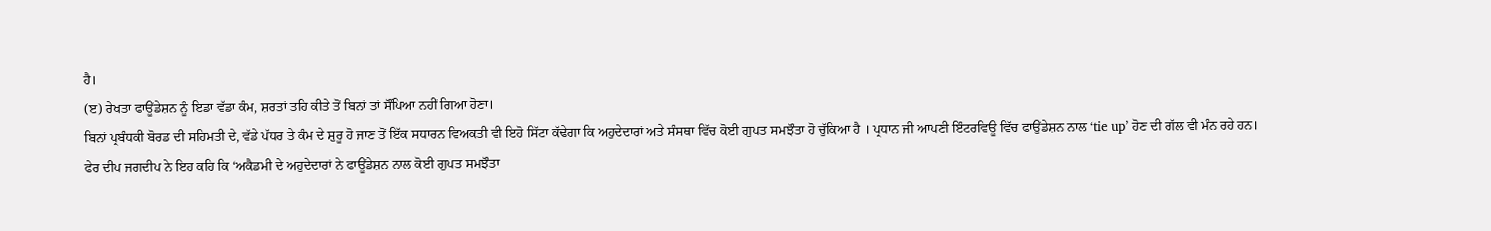ਹੈ।
(ੲ) ਰੇਖਤਾ ਫਾਊਂਡੇਸ਼ਨ ਨੂੰ ਇਡਾ ਵੱਡਾ ਕੰਮ, ਸ਼ਰਤਾਂ ਤਹਿ ਕੀਤੇ ਤੋਂ ਬਿਨਾਂ ਤਾਂ ਸੌਂਪਿਆ ਨਹੀਂ ਗਿਆ ਹੋਣਾ।
ਬਿਨਾਂ ਪ੍ਰਬੰਧਕੀ ਬੋਰਡ ਦੀ ਸਹਿਮਤੀ ਦੇ, ਵੱਡੇ ਪੱਧਰ ਤੇ ਕੰਮ ਦੇ ਸ਼ੁਰੂ ਹੋ ਜਾਣ ਤੋਂ ਇੱਕ ਸਧਾਰਨ ਵਿਅਕਤੀ ਵੀ ਇਹੋ ਸਿੱਟਾ ਕੱਢੇਗਾ ਕਿ ਅਹੁਦੇਦਾਰਾਂ ਅਤੇ ਸੰਸਥਾ ਵਿੱਚ ਕੋਈ ਗੁਪਤ ਸਮਝੌਤਾ ਹੋ ਚੁੱਕਿਆ ਹੈ । ਪ੍ਰਧਾਨ ਜੀ ਆਪਣੀ ਇੰਟਰਵਿਊ ਵਿੱਚ ਫਾਉਂਡੇਸ਼ਨ ਨਾਲ ‘tie up’ ਹੋਣ ਦੀ ਗੱਲ ਵੀ ਮੰਨ ਰਹੇ ਹਨ।
ਫੇਰ ਦੀਪ ਜਗਦੀਪ ਨੇ ਇਹ ਕਹਿ ਕਿ ‘ਅਕੈਡਮੀ ਦੇ ਅਹੁਦੇਦਾਰਾਂ ਨੇ ਫਾਊਂਡੇਸ਼ਨ ਨਾਲ ਕੋਈ ਗੁਪਤ ਸਮਝੌਤਾ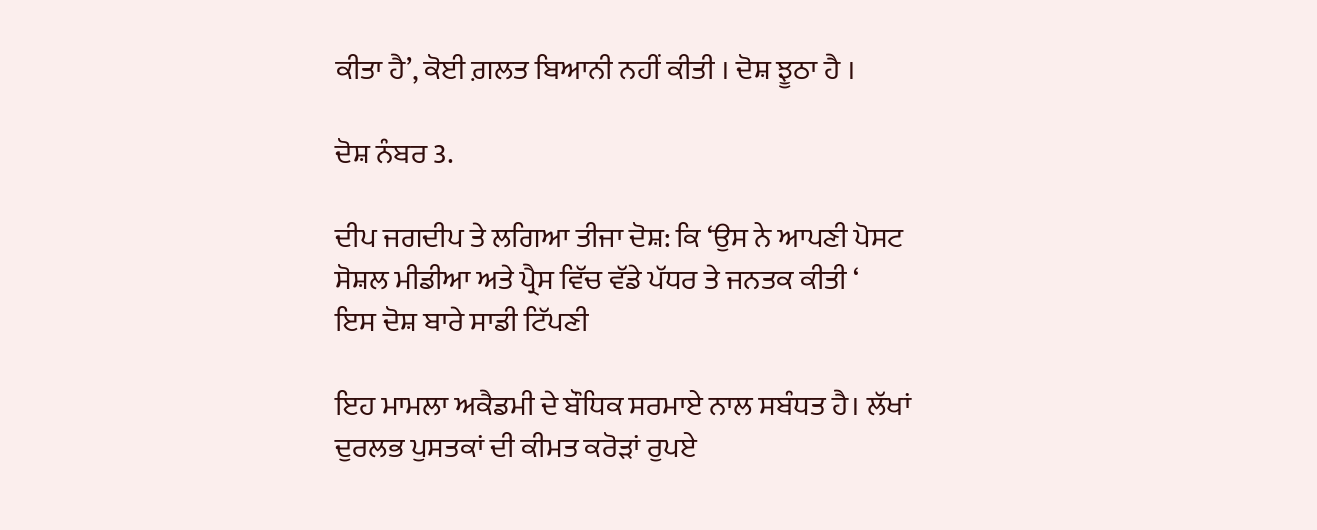ਕੀਤਾ ਹੈ’, ਕੋਈ ਗ਼ਲਤ ਬਿਆਨੀ ਨਹੀਂ ਕੀਤੀ । ਦੋਸ਼ ਝੂਠਾ ਹੈ ।

ਦੋਸ਼ ਨੰਬਰ 3.

ਦੀਪ ਜਗਦੀਪ ਤੇ ਲਗਿਆ ਤੀਜਾ ਦੋਸ਼: ਕਿ ‘ਉਸ ਨੇ ਆਪਣੀ ਪੋਸਟ ਸੋਸ਼ਲ ਮੀਡੀਆ ਅਤੇ ਪ੍ਰੈਸ ਵਿੱਚ ਵੱਡੇ ਪੱਧਰ ਤੇ ਜਨਤਕ ਕੀਤੀ ‘
ਇਸ ਦੋਸ਼ ਬਾਰੇ ਸਾਡੀ ਟਿੱਪਣੀ

ਇਹ ਮਾਮਲਾ ਅਕੈਡਮੀ ਦੇ ਬੌਧਿਕ ਸਰਮਾਏ ਨਾਲ ਸਬੰਧਤ ਹੈ। ਲੱਖਾਂ ਦੁਰਲਭ ਪੁਸਤਕਾਂ ਦੀ ਕੀਮਤ ਕਰੋੜਾਂ ਰੁਪਏ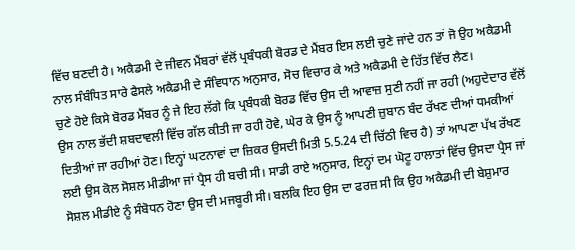ਵਿੱਚ ਬਣਦੀ ਹੈ। ਅਕੈਡਮੀ ਦੇ ਜੀਵਨ ਮੈਂਬਰਾਂ ਵੱਲੋਂ ਪ੍ਰਬੰਧਕੀ ਬੋਰਡ ਦੇ ਮੈਂਬਰ ਇਸ ਲਈ ਚੁਣੇ ਜਾਂਦੇ ਹਨ ਤਾਂ ਜੋ ਉਹ ਅਕੈਡਮੀ ਨਾਲ ਸੰਬੰਧਿਤ ਸਾਰੇ ਫੈਸਲੇ ਅਕੈਡਮੀ ਦੇ ਸੰਵਿਧਾਨ ਅਨੁਸਾਰ, ਸੋਚ ਵਿਚਾਰ ਕੇ ਅਤੇ ਅਕੈਡਮੀ ਦੇ ਹਿੱਤ ਵਿੱਚ ਲੈਣ।
ਚੁਣੇ ਹੋਏ ਕਿਸੇ ਬੋਰਡ ਮੈਂਬਰ ਨੂੰ ਜੇ ਇਹ ਲੱਗੇ ਕਿ ਪ੍ਰਬੰਧਕੀ ਬੋਰਡ ਵਿੱਚ ਉਸ ਦੀ ਆਵਾਜ਼ ਸੁਣੀ ਨਹੀਂ ਜਾ ਰਹੀ (ਅਹੁਦੇਦਾਰ ਵੱਲੋਂ ਉਸ ਨਾਲ ਭੱਦੀ ਸ਼ਬਦਾਵਲੀ ਵਿੱਚ ਗੱਲ ਕੀਤੀ ਜਾ ਰਹੀ ਹੋਵੇ, ਘੇਰ ਕੇ ਉਸ ਨੂੰ ਆਪਣੀ ਜ਼ੁਬਾਨ ਬੰਦ ਰੱਖਣ ਦੀਆਂ ਧਮਕੀਆਂ ਦਿਤੀਆਂ ਜਾ ਰਹੀਆਂ ਹੋਣ। ਇਨ੍ਹਾਂ ਘਟਨਾਵਾਂ ਦਾ ਜ਼ਿਕਰ ਉਸਦੀ ਮਿਤੀ 5.5.24 ਦੀ ਚਿੱਠੀ ਵਿਚ ਹੈ) ਤਾਂ ਆਪਣਾ ਪੱਖ ਰੱਖਣ ਲਈ ਉਸ ਕੋਲ ਸੋਸ਼ਲ ਮੀਡੀਆ ਜਾਂ ਪ੍ਰੈਸ ਹੀ ਬਚੀ ਸੀ। ਸਾਡੀ ਰਾਏ ਅਨੁਸਾਰ, ਇਨ੍ਹਾਂ ਦਮ ਘੋਟੂ ਹਾਲਾਤਾਂ ਵਿੱਚ ਉਸਦਾ ਪ੍ਰੈਸ ਜਾਂ ਸੋਸ਼ਲ ਮੀਡੀਏ ਨੂੰ ਸੰਬੋਧਨ ਹੋਣਾ ਉਸ ਦੀ ਮਜਬੂਰੀ ਸੀ। ਬਲਕਿ ਇਹ ਉਸ ਦਾ ਫਰਜ਼ ਸੀ ਕਿ ਉਹ ਅਕੈਡਮੀ ਦੀ ਬੇਸ਼ੁਮਾਰ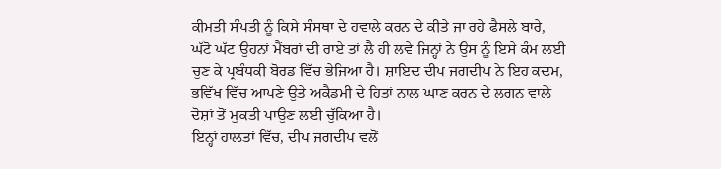ਕੀਮਤੀ ਸੰਪਤੀ ਨੂੰ ਕਿਸੇ ਸੰਸਥਾ ਦੇ ਹਵਾਲੇ ਕਰਨ ਦੇ ਕੀਤੇ ਜਾ ਰਹੇ ਫੈਸਲੇ ਬਾਰੇ, ਘੱਟੋ ਘੱਟ ਉਹਨਾਂ ਮੈਂਬਰਾਂ ਦੀ ਰਾਏ ਤਾਂ ਲੈ ਹੀ ਲਵੇ ਜਿਨ੍ਹਾਂ ਨੇ ਉਸ ਨੂੰ ਇਸੇ ਕੰਮ ਲਈ ਚੁਣ ਕੇ ਪ੍ਰਬੰਧਕੀ ਬੋਰਡ ਵਿੱਚ ਭੇਜਿਆ ਹੈ। ਸ਼ਾਇਦ ਦੀਪ ਜਗਦੀਪ ਨੇ ਇਹ ਕਦਮ, ਭਵਿੱਖ ਵਿੱਚ ਆਪਣੇ ਉਤੇ ਅਕੈਡਮੀ ਦੇ ਹਿਤਾਂ ਨਾਲ ਘਾਣ ਕਰਨ ਦੇ ਲਗਨ ਵਾਲੇ ਦੋਸ਼ਾਂ ਤੋਂ ਮੁਕਤੀ ਪਾਉਣ ਲਈ ਚੁੱਕਿਆ ਹੈ।
ਇਨ੍ਹਾਂ ਹਾਲਤਾਂ ਵਿੱਚ, ਦੀਪ ਜਗਦੀਪ ਵਲੋਂ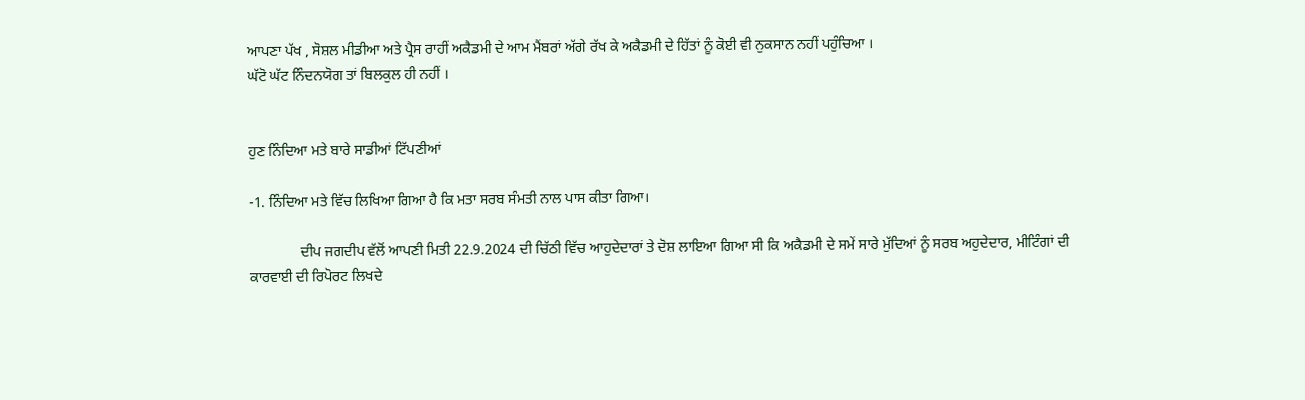ਆਪਣਾ ਪੱਖ , ਸੋਸ਼ਲ ਮੀਡੀਆ ਅਤੇ ਪ੍ਰੈਸ ਰਾਹੀਂ ਅਕੈਡਮੀ ਦੇ ਆਮ ਮੈਂਬਰਾਂ ਅੱਗੇ ਰੱਖ ਕੇ ਅਕੈਡਮੀ ਦੇ ਹਿੱਤਾਂ ਨੂੰ ਕੋਈ ਵੀ ਨੁਕਸਾਨ ਨਹੀਂ ਪਹੁੰਚਿਆ ।
ਘੱਟੋ ਘੱਟ ਨਿੰਦਨਯੋਗ ਤਾਂ ਬਿਲਕੁਲ ਹੀ ਨਹੀਂ ।


ਹੁਣ ਨਿੰਦਿਆ ਮਤੇ ਬਾਰੇ ਸਾਡੀਆਂ ਟਿੱਪਣੀਆਂ

-1. ਨਿੰਦਿਆ ਮਤੇ ਵਿੱਚ ਲਿਖਿਆ ਗਿਆ ਹੈ ਕਿ ਮਤਾ ਸਰਬ ਸੰਮਤੀ ਨਾਲ ਪਾਸ ਕੀਤਾ ਗਿਆ।

              ਦੀਪ ਜਗਦੀਪ ਵੱਲੋਂ ਆਪਣੀ ਮਿਤੀ 22.9.2024 ਦੀ ਚਿੱਠੀ ਵਿੱਚ ਆਹੁਦੇਦਾਰਾਂ ਤੇ ਦੋਸ਼ ਲਾਇਆ ਗਿਆ ਸੀ ਕਿ ਅਕੈਡਮੀ ਦੇ ਸਮੇਂ ਸਾਰੇ ਮੁੱਦਿਆਂ ਨੂੰ ਸਰਬ ਅਹੁਦੇਦਾਰ, ਮੀਟਿੰਗਾਂ ਦੀ ਕਾਰਵਾਈ ਦੀ ਰਿਪੋਰਟ ਲਿਖਦੇ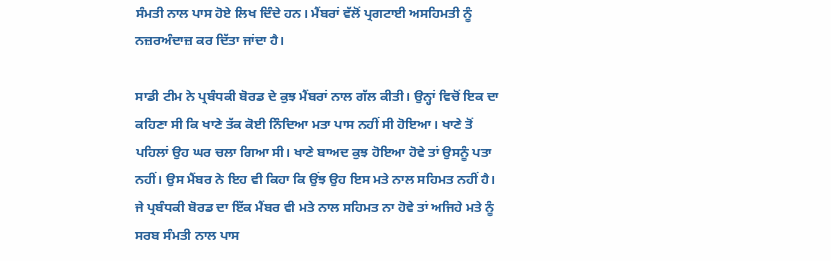ਸੰਮਤੀ ਨਾਲ ਪਾਸ ਹੋਏ ਲਿਖ ਦਿੰਦੇ ਹਨ। ਮੈਂਬਰਾਂ ਵੱਲੋਂ ਪ੍ਰਗਟਾਈ ਅਸਹਿਮਤੀ ਨੂੰ ਨਜ਼ਰਅੰਦਾਜ਼ ਕਰ ਦਿੱਤਾ ਜਾਂਦਾ ਹੈ।

ਸਾਡੀ ਟੀਮ ਨੇ ਪ੍ਰਬੰਧਕੀ ਬੋਰਡ ਦੇ ਕੁਝ ਮੈਂਬਰਾਂ ਨਾਲ ਗੱਲ ਕੀਤੀ। ਉਨ੍ਹਾਂ ਵਿਚੋਂ ਇਕ ਦਾ ਕਹਿਣਾ ਸੀ ਕਿ ਖਾਣੇ ਤੱਕ ਕੋਈ ਨਿੰਦਿਆ ਮਤਾ ਪਾਸ ਨਹੀਂ ਸੀ ਹੋਇਆ। ਖਾਣੇ ਤੋਂ ਪਹਿਲਾਂ ਉਹ ਘਰ ਚਲਾ ਗਿਆ ਸੀ। ਖਾਣੇ ਬਾਅਦ ਕੁਝ ਹੋਇਆ ਹੋਵੇ ਤਾਂ ਉਸਨੂੰ ਪਤਾ ਨਹੀਂ। ਉਸ ਮੈਂਬਰ ਨੇ ਇਹ ਵੀ ਕਿਹਾ ਕਿ ਉਂਝ ਉਹ ਇਸ ਮਤੇ ਨਾਲ ਸਹਿਮਤ ਨਹੀਂ ਹੈ। ਜੇ ਪ੍ਰਬੰਧਕੀ ਬੋਰਡ ਦਾ ਇੱਕ ਮੈਂਬਰ ਵੀ ਮਤੇ ਨਾਲ ਸਹਿਮਤ ਨਾ ਹੋਵੇ ਤਾਂ ਅਜਿਹੇ ਮਤੇ ਨੂੰ ਸਰਬ ਸੰਮਤੀ ਨਾਲ ਪਾਸ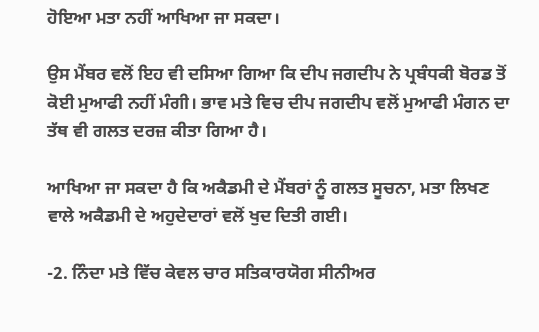ਹੋਇਆ ਮਤਾ ਨਹੀਂ ਆਖਿਆ ਜਾ ਸਕਦਾ।

ਉਸ ਮੈਂਬਰ ਵਲੋਂ ਇਹ ਵੀ ਦਸਿਆ ਗਿਆ ਕਿ ਦੀਪ ਜਗਦੀਪ ਨੇ ਪ੍ਰਬੰਧਕੀ ਬੋਰਡ ਤੋਂ ਕੋਈ ਮੁਆਫੀ ਨਹੀਂ ਮੰਗੀ। ਭਾਵ ਮਤੇ ਵਿਚ ਦੀਪ ਜਗਦੀਪ ਵਲੋਂ ਮੁਆਫੀ ਮੰਗਨ ਦਾ ਤੱਥ ਵੀ ਗਲਤ ਦਰਜ਼ ਕੀਤਾ ਗਿਆ ਹੈ।

ਆਖਿਆ ਜਾ ਸਕਦਾ ਹੈ ਕਿ ਅਕੈਡਮੀ ਦੇ ਮੈਂਬਰਾਂ ਨੂੰ ਗਲਤ ਸੂਚਨਾ, ਮਤਾ ਲਿਖਣ ਵਾਲੇ ਅਕੈਡਮੀ ਦੇ ਅਹੁਦੇਦਾਰਾਂ ਵਲੋਂ ਖੁਦ ਦਿਤੀ ਗਈ।

-2. ਨਿੰਦਾ ਮਤੇ ਵਿੱਚ ਕੇਵਲ ਚਾਰ ਸਤਿਕਾਰਯੋਗ ਸੀਨੀਅਰ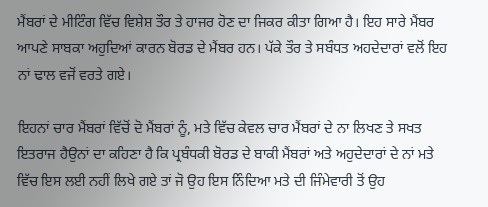ਮੈਂਬਰਾਂ ਦੇ ਮੀਟਿੰਗ ਵਿੱਚ ਵਿਸ਼ੇਸ਼ ਤੌਰ ਤੇ ਹਾਜਰ ਹੋਣ ਦਾ ਜਿਕਰ ਕੀਤਾ ਗਿਆ ਹੈ। ਇਹ ਸਾਰੇ ਮੈਂਬਰ ਆਪਣੇ ਸਾਬਕਾ ਅਹੁਦਿਆਂ ਕਾਰਨ ਬੋਰਡ ਦੇ ਮੈਂਬਰ ਹਨ। ਪੱਕੇ ਤੌਰ ਤੇ ਸਬੰਧਤ ਅਹਦੇਦਾਰਾਂ ਵਲੋਂ ਇਹ ਨਾਂ ਢਾਲ ਵਜੋਂ ਵਰਤੇ ਗਏ।

ਇਹਨਾਂ ਚਾਰ ਮੈਂਬਰਾਂ ਵਿੱਚੋਂ ਦੋ ਮੈਂਬਰਾਂ ਨੂੰ, ਮਤੇ ਵਿੱਚ ਕੇਵਲ ਚਾਰ ਮੈਂਬਰਾਂ ਦੇ ਨਾ ਲਿਖਣ ਤੇ ਸਖਤ ਇਤਰਾਜ ਹੈਉਨਾਂ ਦਾ ਕਹਿਣਾ ਹੈ ਕਿ ਪ੍ਰਬੰਧਕੀ ਬੋਰਡ ਦੇ ਬਾਕੀ ਮੈਂਬਰਾਂ ਅਤੇ ਅਹੁਦੇਦਾਰਾਂ ਦੇ ਨਾਂ ਮਤੇ ਵਿੱਚ ਇਸ ਲਈ ਨਹੀਂ ਲਿਖੇ ਗਏ ਤਾਂ ਜੋ ਉਹ ਇਸ ਨਿੰਦਿਆ ਮਤੇ ਦੀ ਜਿੰਮੇਵਾਰੀ ਤੋਂ ਉਹ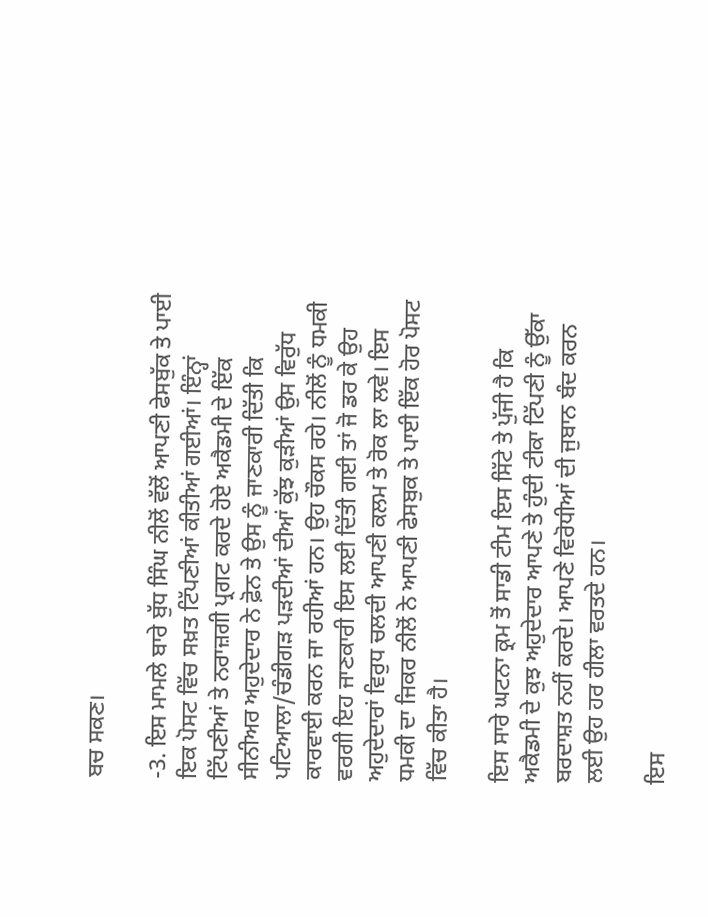ਬਚ ਸਕਣ।

-3. ਇਸ ਮਾਮਲੇ ਬਾਰੇ ਬੁੱਧ ਸਿੰਘ ਨੀਲੋਂ ਵੱਲੋਂ ਆਪਣੀ ਫੇਸਬੁੱਕ ਤੇ ਪਾਈ ਇਕ ਪੋਸਟ ਵਿੱਚ ਸਖ਼ਤ ਟਿੱਪਣੀਆਂ ਕੀਤੀਆਂ ਗਈਆਂ। ਇੰਨ੍ਹਾਂ ਟਿੱਪਣੀਆਂ ਤੇ ਨਰਾਜ਼ਗੀ ਪ੍ਰਗਟ ਕਰਦੇ ਹੋਏ ਅਕੈਡਮੀ ਦੇ ਇੱਕ ਸੀਨੀਅਰ ਅਹੁਦੇਦਾਰ ਨੇ ਫ਼ੋਨ ਤੇ ਉਸ ਨੂੰ ਜਾਣਕਾਰੀ ਦਿੱਤੀ ਕਿ ਪਟਿਆਲਾ/ਚੰਡੀਗੜ ਪੜਦੀਆਂ ਦੀਆਂ ਕੁੱਝ ਕੁੜੀਆਂ ਉਸ ਵਿਰੁੱਧ ਕਾਰਵਾਈ ਕਰਨ ਜਾ ਰਹੀਆਂ ਹਨ। ਉਹ ਚੌਕਸ ਰਹੇ। ਨੀਲੋਂ ਨੂੰ ਧਮਕੀ ਵਰਗੀ ਇਹ ਜਾਣਕਾਰੀ ਇਸ ਲਈ ਦਿੱਤੀ ਗਈ ਤਾਂ ਜੋ ਡਰ ਕੇ ਉਹ ਅਹੁਦੇਦਾਰਾਂ ਵਿਰੁਧ ਚਲਦੀ ਆਪਣੀ ਕਲਮ ਤੇ ਰੋਕ ਲਾ ਲਵੇ। ਇਸ ਧਮਕੀ ਦਾ ਜਿਕਰ ਨੀਲੋਂ ਨੇ ਆਪਣੀ ਫੇਸਬੁਕ ਤੇ ਪਾਈ ਇੱਕ ਹੋਰ ਪੋਸਟ ਵਿੱਚ ਕੀਤਾ ਹੈ।

ਇਸ ਸਾਰੇ ਘਟਨਾ ਕ੍ਰਮ ਤੋਂ ਸਾਡੀ ਟੀਮ ਇਸ ਸਿੱਟੇ ਤੇ ਪੁੱਜੀ ਹੈ ਕਿ ਅਕੈਡਮੀ ਦੇ ਕੁਝ ਅਹੁਦੇਦਾਰ ਆਪਣੇ ਤੇ ਹੁੰਦੀ ਟੀਕਾ ਟਿੱਪਣੀ ਨੂੰ ਉੱਕਾ ਬਰਦਾਸ਼ਤ ਨਹੀਂ ਕਰਦੇ। ਆਪਣੇ ਵਿਰੋਧੀਆਂ ਦੀ ਜੁਬਾਨ ਬੰਦ ਕਰਨ ਲਈ ਉਹ ਹਰ ਹੀਲਾ ਵਰਤਦੇ ਹਨ।

ਇਸ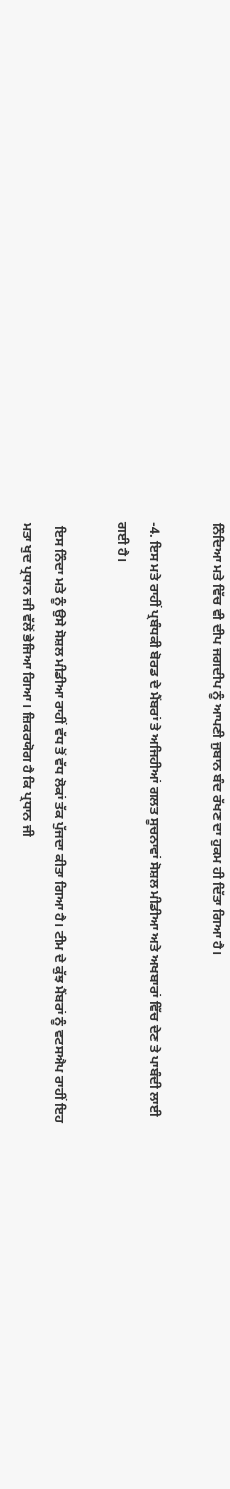ਨਿੰਦਿਆ ਮਤੇ ਵਿੱਚ ਵੀ ਦੀਪ ਜਗਦੀਪ ਨੂੰ ਆਪਣੀ ਜੁਬਾਨ ਬੰਦ ਰੱਖਣ ਦਾ ਹੁਕਮ ਹੀ ਦਿੱਤਾ ਗਿਆ ਹੈ।

-4. ਇਸ ਮਤੇ ਰਾਹੀਂ ਪ੍ਰਬੰਧਕੀ ਬੋਰਡ ਦੇ ਮੈਂਬਰਾਂ ਤੇ ਅਜਿਹੀਆਂ ਗਲਤ ਸੂਚਨਾਵਾਂ ਸੋਸ਼ਲ ਮੀਡੀਆ ਅਤੇ ਅਖਬਾਰਾਂ ਵਿੱਚ ਦੇਣ ਤੇ ਪਾਬੰਦੀ ਲਾਈ ਗਈ ਹੈ।

 ਇਸ ਨਿੰਦਾ ਮਤੇ ਨੂੰ ਉਸੇ ਸੋਸ਼ਲ ਮੀਡੀਆ ਰਾਹੀਂ ਵੱਧ ਤੋਂ ਵੱਧ ਲੋਕਾਂ ਤੱਕ ਪੁੱਜਦਾ ਕੀਤਾ ਗਿਆ ਹੈ। ਟੀਮ ਦੇ ਕੁੱਝ ਮੈਂਬਰਾਂ ਨੂੰ ਵਟਸਐਪ ਰਾਹੀਂ ਇਹ ਮਤਾ ਖੁਦ ਪ੍ਰਧਾਨ ਜੀ ਵੱਲੋਂ ਭੇਜਿਆ ਗਿਆ। ਜ਼ਿਕਰਯੋਗ ਹੈ ਕਿ ਪ੍ਰਧਾਨ ਜੀ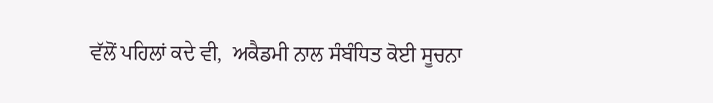ਵੱਲੋਂ ਪਹਿਲਾਂ ਕਦੇ ਵੀ,  ਅਕੈਡਮੀ ਨਾਲ ਸੰਬੰਧਿਤ ਕੋਈ ਸੂਚਨਾ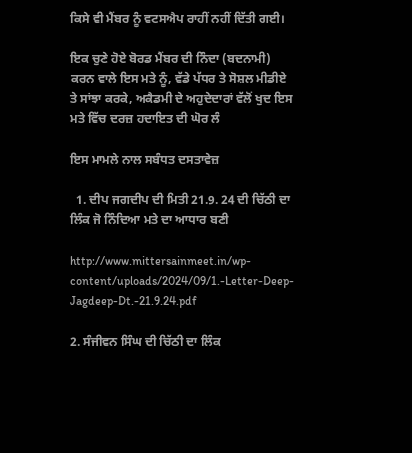ਕਿਸੇ ਵੀ ਮੈਂਬਰ ਨੂੰ ਵਟਸਐਪ ਰਾਹੀਂ ਨਹੀਂ ਦਿੱਤੀ ਗਈ।

ਇਕ ਚੁਣੇ ਹੋਏ ਬੋਰਡ ਮੈਂਬਰ ਦੀ ਨਿੰਦਾ (ਬਦਨਾਮੀ) ਕਰਨ ਵਾਲੇ ਇਸ ਮਤੇ ਨੂੰ, ਵੱਡੇ ਪੱਧਰ ਤੇ ਸੋਸ਼ਲ ਮੀਡੀਏ ਤੇ ਸਾਂਝਾ ਕਰਕੇ, ਅਕੈਡਮੀ ਦੇ ਅਹੁਦੇਦਾਰਾਂ ਵੱਲੋਂ ਖੁਦ ਇਸ ਮਤੇ ਵਿੱਚ ਦਰਜ਼ ਹਦਾਇਤ ਦੀ ਘੋਰ ਲੰ

ਇਸ ਮਾਮਲੇ ਨਾਲ ਸਬੰਧਤ ਦਸਤਾਵੇਜ਼

  1. ਦੀਪ ਜਗਦੀਪ ਦੀ ਮਿਤੀ 21.9. 24 ਦੀ ਚਿੱਠੀ ਦਾ ਲਿੰਕ ਜੋ ਨਿੰਦਿਆ ਮਤੇ ਦਾ ਆਧਾਰ ਬਣੀ

http://www.mittersainmeet.in/wp-content/uploads/2024/09/1.-Letter-Deep-Jagdeep-Dt.-21.9.24.pdf

2. ਸੰਜੀਵਨ ਸਿੰਘ ਦੀ ਚਿੱਠੀ ਦਾ ਲਿੰਕ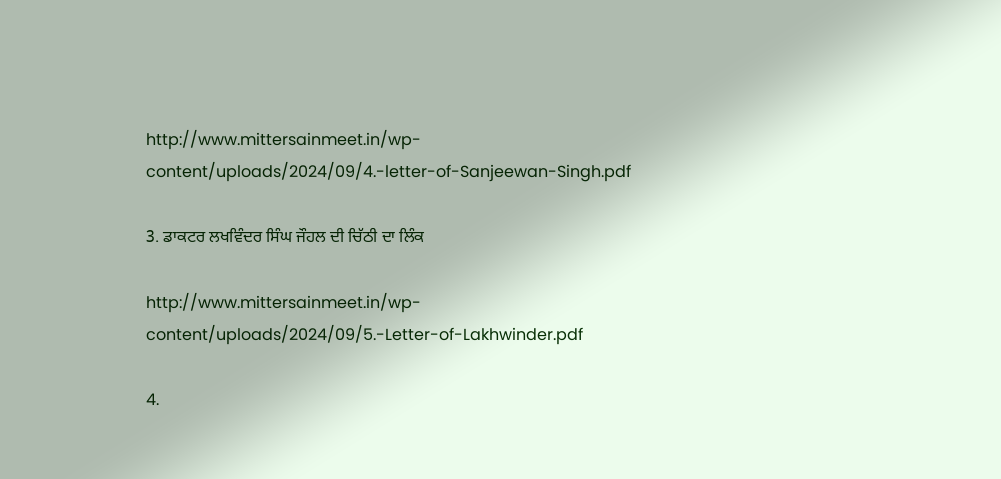http://www.mittersainmeet.in/wp-content/uploads/2024/09/4.-letter-of-Sanjeewan-Singh.pdf

3. ਡਾਕਟਰ ਲਖਵਿੰਦਰ ਸਿੰਘ ਜੌਹਲ ਦੀ ਚਿੱਠੀ ਦਾ ਲਿੰਕ

http://www.mittersainmeet.in/wp-content/uploads/2024/09/5.-Letter-of-Lakhwinder.pdf

4.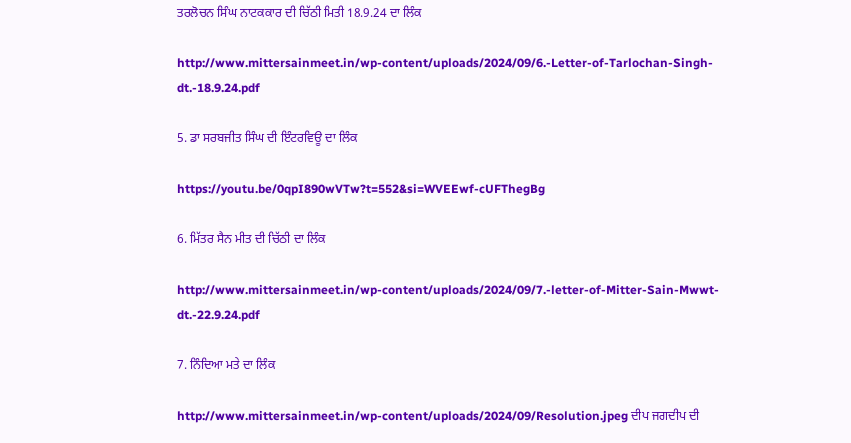ਤਰਲੋਚਨ ਸਿੰਘ ਨਾਟਕਕਾਰ ਦੀ ਚਿੱਠੀ ਮਿਤੀ 18.9.24 ਦਾ ਲਿੰਕ

http://www.mittersainmeet.in/wp-content/uploads/2024/09/6.-Letter-of-Tarlochan-Singh-dt.-18.9.24.pdf

5. ਡਾ ਸਰਬਜੀਤ ਸਿੰਘ ਦੀ ਇੰਟਰਵਿਊ ਦਾ ਲਿੰਕ

https://youtu.be/0qpI890wVTw?t=552&si=WVEEwf-cUFThegBg

6. ਮਿੱਤਰ ਸੈਨ ਮੀਤ ਦੀ ਚਿੱਠੀ ਦਾ ਲਿੰਕ

http://www.mittersainmeet.in/wp-content/uploads/2024/09/7.-letter-of-Mitter-Sain-Mwwt-dt.-22.9.24.pdf

7. ਨਿੰਦਿਆ ਮਤੇ ਦਾ ਲਿੰਕ

http://www.mittersainmeet.in/wp-content/uploads/2024/09/Resolution.jpeg ਦੀਪ ਜਗਦੀਪ ਦੀ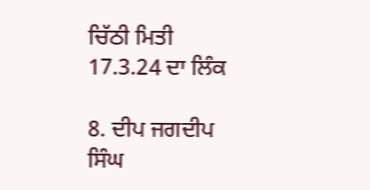ਚਿੱਠੀ ਮਿਤੀ 17.3.24 ਦਾ ਲਿੰਕ

8. ਦੀਪ ਜਗਦੀਪ ਸਿੰਘ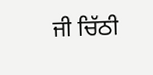ਜੀ ਚਿੱਠੀ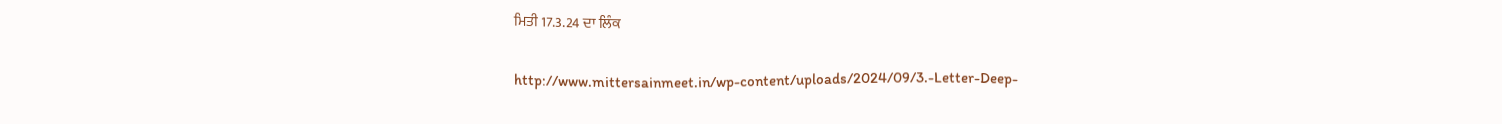ਮਿਤੀ 17.3.24 ਦਾ ਲਿੰਕ

http://www.mittersainmeet.in/wp-content/uploads/2024/09/3.-Letter-Deep-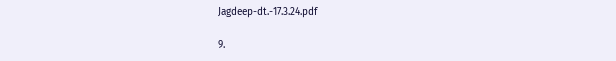Jagdeep-dt.-17.3.24.pdf

9.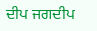ਦੀਪ ਜਗਦੀਪ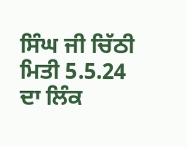ਸਿੰਘ ਜੀ ਚਿੱਠੀ ਮਿਤੀ 5.5.24 ਦਾ ਲਿੰਕ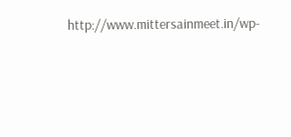http://www.mittersainmeet.in/wp-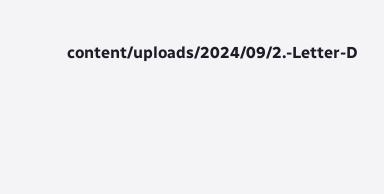content/uploads/2024/09/2.-Letter-D